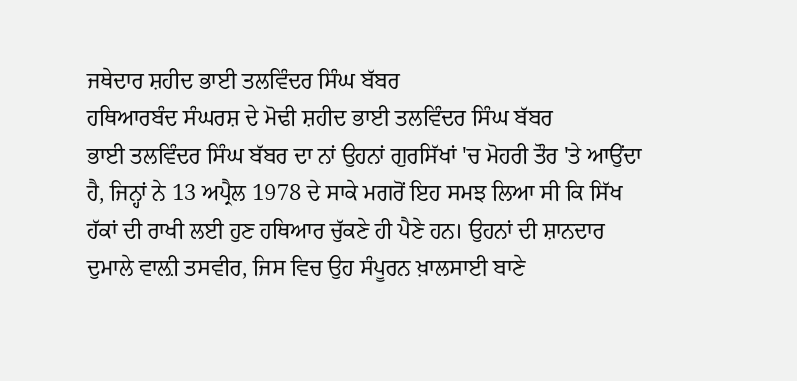ਜਥੇਦਾਰ ਸ਼ਹੀਦ ਭਾਈ ਤਲਵਿੰਦਰ ਸਿੰਘ ਬੱਬਰ
ਹਥਿਆਰਬੰਦ ਸੰਘਰਸ਼ ਦੇ ਮੋਢੀ ਸ਼ਹੀਦ ਭਾਈ ਤਲਵਿੰਦਰ ਸਿੰਘ ਬੱਬਰ
ਭਾਈ ਤਲਵਿੰਦਰ ਸਿੰਘ ਬੱਬਰ ਦਾ ਨਾਂ ਉਹਨਾਂ ਗੁਰਸਿੱਖਾਂ 'ਚ ਮੋਹਰੀ ਤੌਰ 'ਤੇ ਆਉਂਦਾ ਹੈ, ਜਿਨ੍ਹਾਂ ਨੇ 13 ਅਪ੍ਰੈਲ 1978 ਦੇ ਸਾਕੇ ਮਗਰੋਂ ਇਹ ਸਮਝ ਲਿਆ ਸੀ ਕਿ ਸਿੱਖ ਹੱਕਾਂ ਦੀ ਰਾਖੀ ਲਈ ਹੁਣ ਹਥਿਆਰ ਚੁੱਕਣੇ ਹੀ ਪੈਣੇ ਹਨ। ਉਹਨਾਂ ਦੀ ਸ਼ਾਨਦਾਰ ਦੁਮਾਲੇ ਵਾਲ਼ੀ ਤਸਵੀਰ, ਜਿਸ ਵਿਚ ਉਹ ਸੰਪੂਰਨ ਖ਼ਾਲਸਾਈ ਬਾਣੇ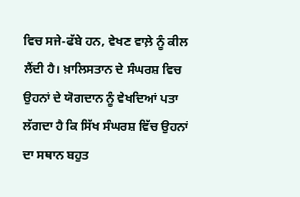ਵਿਚ ਸਜੇ-ਫੱਬੇ ਹਨ, ਵੇਖਣ ਵਾਲ਼ੇ ਨੂੰ ਕੀਲ ਲੈਂਦੀ ਹੈ। ਖ਼ਾਲਿਸਤਾਨ ਦੇ ਸੰਘਰਸ਼ ਵਿਚ ਉਹਨਾਂ ਦੇ ਯੋਗਦਾਨ ਨੂੰ ਵੇਖਦਿਆਂ ਪਤਾ ਲੱਗਦਾ ਹੈ ਕਿ ਸਿੱਖ ਸੰਘਰਸ਼ ਵਿੱਚ ਉਹਨਾਂ ਦਾ ਸਥਾਨ ਬਹੁਤ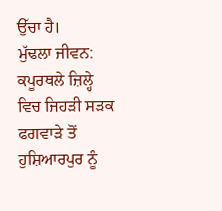ਉੱਚਾ ਹੈ।
ਮੁੱਢਲਾ ਜੀਵਨ:
ਕਪੂਰਥਲੇ ਜ਼ਿਲ੍ਹੇ ਵਿਚ ਜਿਹੜੀ ਸੜਕ ਫਗਵਾੜੇ ਤੋਂ ਹੁਸ਼ਿਆਰਪੁਰ ਨੂੰ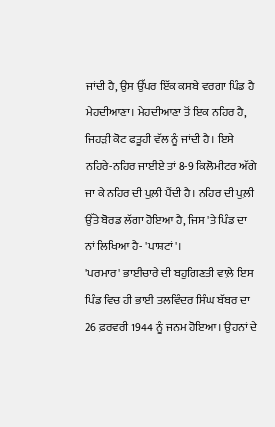ਜਾਂਦੀ ਹੈ, ਉਸ ਉੱਪਰ ਇੱਕ ਕਸਬੇ ਵਰਗਾ ਪਿੰਡ ਹੈ ਮੇਹਦੀਆਣਾ। ਮੇਹਦੀਆਣਾ ਤੋਂ ਇਕ ਨਹਿਰ ਹੈ, ਜਿਹੜੀ ਕੋਟ ਫਤੂਹੀ ਵੱਲ ਨੂੰ ਜਾਂਦੀ ਹੈ। ਇਸੇ ਨਹਿਰੇ-ਨਹਿਰ ਜਾਈਏ ਤਾਂ 8-9 ਕਿਲੋਮੀਟਰ ਅੱਗੇ ਜਾ ਕੇ ਨਹਿਰ ਦੀ ਪੁਲ਼ੀ ਪੈਂਦੀ ਹੈ। ਨਹਿਰ ਦੀ ਪੁਲ਼ੀ ਉੱਤੇ ਬੋਰਡ ਲੱਗਾ ਹੋਇਆ ਹੈ, ਜਿਸ 'ਤੇ ਪਿੰਡ ਦਾ ਨਾਂ ਲਿਖਿਆ ਹੈ- 'ਪਾਸ਼ਟਾਂ'।
'ਪਰਮਾਰ' ਭਾਈਚਾਰੇ ਦੀ ਬਹੁਗਿਣਤੀ ਵਾਲ਼ੇ ਇਸ ਪਿੰਡ ਵਿਚ ਹੀ ਭਾਈ ਤਲਵਿੰਦਰ ਸਿੰਘ ਬੱਬਰ ਦਾ 26 ਫ਼ਰਵਰੀ 1944 ਨੂੰ ਜਨਮ ਹੋਇਆ। ਉਹਨਾਂ ਦੇ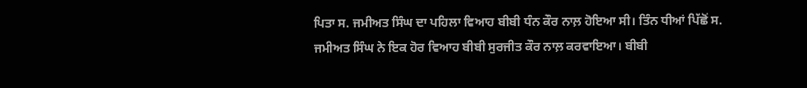ਪਿਤਾ ਸ. ਜਮੀਅਤ ਸਿੰਘ ਦਾ ਪਹਿਲਾ ਵਿਆਹ ਬੀਬੀ ਧੰਨ ਕੌਰ ਨਾਲ਼ ਹੋਇਆ ਸੀ। ਤਿੰਨ ਧੀਆਂ ਪਿੱਛੋਂ ਸ. ਜਮੀਅਤ ਸਿੰਘ ਨੇ ਇਕ ਹੋਰ ਵਿਆਹ ਬੀਬੀ ਸੁਰਜੀਤ ਕੌਰ ਨਾਲ਼ ਕਰਵਾਇਆ। ਬੀਬੀ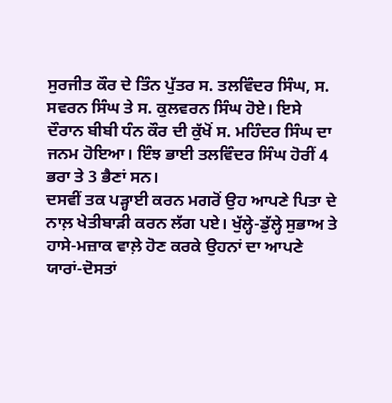ਸੁਰਜੀਤ ਕੌਰ ਦੇ ਤਿੰਨ ਪੁੱਤਰ ਸ. ਤਲਵਿੰਦਰ ਸਿੰਘ, ਸ. ਸਵਰਨ ਸਿੰਘ ਤੇ ਸ. ਕੁਲਵਰਨ ਸਿੰਘ ਹੋਏ। ਇਸੇ ਦੌਰਾਨ ਬੀਬੀ ਧੰਨ ਕੌਰ ਦੀ ਕੁੱਖੋਂ ਸ. ਮਹਿੰਦਰ ਸਿੰਘ ਦਾ ਜਨਮ ਹੋਇਆ। ਇੰਝ ਭਾਈ ਤਲਵਿੰਦਰ ਸਿੰਘ ਹੋਰੀਂ 4 ਭਰਾ ਤੇ 3 ਭੈਣਾਂ ਸਨ।
ਦਸਵੀਂ ਤਕ ਪੜ੍ਹਾਈ ਕਰਨ ਮਗਰੋਂ ਉਹ ਆਪਣੇ ਪਿਤਾ ਦੇ ਨਾਲ਼ ਖੇਤੀਬਾੜੀ ਕਰਨ ਲੱਗ ਪਏ। ਖੁੱਲ੍ਹੇ-ਡੁੱਲ੍ਹੇ ਸੁਭਾਅ ਤੇ ਹਾਸੇ-ਮਜ਼ਾਕ ਵਾਲ਼ੇ ਹੋਣ ਕਰਕੇ ਉਹਨਾਂ ਦਾ ਆਪਣੇ ਯਾਰਾਂ-ਦੋਸਤਾਂ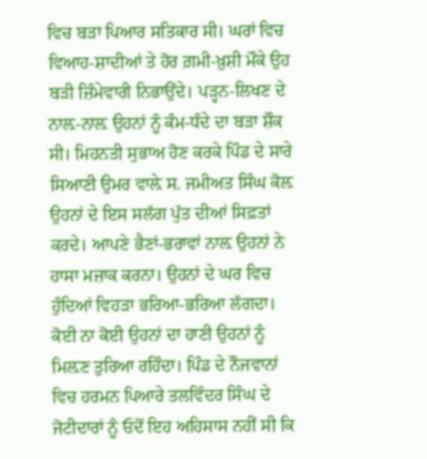ਵਿਚ ਬੜਾ ਪਿਆਰ ਸਤਿਕਾਰ ਸੀ। ਘਰਾਂ ਵਿਚ ਵਿਆਹ-ਸ਼ਾਦੀਆਂ ਤੇ ਹੋਰ ਗ਼ਮੀ-ਖ਼ੁਸ਼ੀ ਮੌਕੇ ਉਹ ਬੜੀ ਜ਼ਿੰਮੇਵਾਰੀ ਨਿਭਾਉਂਦੇ। ਪੜ੍ਹਨ-ਲਿਖਣ ਦੇ ਨਾਲ਼-ਨਾਲ਼ ਉਹਨਾਂ ਨੂੰ ਕੰਮ-ਧੰਦੇ ਦਾ ਬੜਾ ਸ਼ੌਕ ਸੀ। ਮਿਹਨਤੀ ਸੁਭਾਅ ਹੋਣ ਕਰਕੇ ਪਿੰਡ ਦੇ ਸਾਰੇ ਸਿਆਣੀ ਉਮਰ ਵਾਲ਼ੇ ਸ. ਜਮੀਅਤ ਸਿੰਘ ਕੋਲ਼ ਉਹਨਾਂ ਦੇ ਇਸ ਸਲੱਗ ਪੁੱਤ ਦੀਆਂ ਸਿਫ਼ਤਾਂ ਕਰਦੇ। ਆਪਣੇ ਭੈਣਾਂ-ਭਰਾਵਾਂ ਨਾਲ਼ ਉਹਨਾਂ ਨੇ ਹਾਸਾ ਮਜ਼ਾਕ ਕਰਨਾ। ਉਹਨਾਂ ਦੇ ਘਰ ਵਿਚ ਹੁੰਦਿਆਂ ਵਿਹੜਾ ਭਰਿਆ-ਭਰਿਆ ਲੱਗਦਾ। ਕੋਈ ਨਾ ਕੋਈ ਉਹਨਾਂ ਦਾ ਹਾਣੀ ਉਹਨਾਂ ਨੂੰ ਮਿਲ਼ਣ ਤੁਰਿਆ ਰਹਿੰਦਾ। ਪਿੰਡ ਦੇ ਨੌਜਵਾਨਾਂ ਵਿਚ ਹਰਮਨ ਪਿਆਰੇ ਤਲਵਿੰਦਰ ਸਿੰਘ ਦੇ ਜੋਟੀਦਾਰਾਂ ਨੂੰ ਓਦੋਂ ਇਹ ਅਹਿਸਾਸ ਨਹੀਂ ਸੀ ਕਿ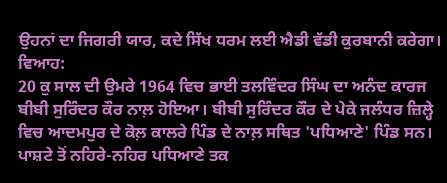ਉਹਨਾਂ ਦਾ ਜਿਗਰੀ ਯਾਰ, ਕਦੇ ਸਿੱਖ ਧਰਮ ਲਈ ਐਡੀ ਵੱਡੀ ਕੁਰਬਾਨੀ ਕਰੇਗਾ।
ਵਿਆਹ:
20 ਕੁ ਸਾਲ ਦੀ ਉਮਰੇ 1964 ਵਿਚ ਭਾਈ ਤਲਵਿੰਦਰ ਸਿੰਘ ਦਾ ਅਨੰਦ ਕਾਰਜ ਬੀਬੀ ਸੁਰਿੰਦਰ ਕੌਰ ਨਾਲ਼ ਹੋਇਆ। ਬੀਬੀ ਸੁਰਿੰਦਰ ਕੌਰ ਦੇ ਪੇਕੇ ਜਲੰਧਰ ਜ਼ਿਲ੍ਹੇ ਵਿਚ ਆਦਮਪੁਰ ਦੇ ਕੋਲ਼ ਕਾਲਰੇ ਪਿੰਡ ਦੇ ਨਾਲ਼ ਸਥਿਤ 'ਪਧਿਆਣੇ' ਪਿੰਡ ਸਨ। ਪਾਸ਼ਟੇ ਤੋਂ ਨਹਿਰੇ-ਨਹਿਰ ਪਧਿਆਣੇ ਤਕ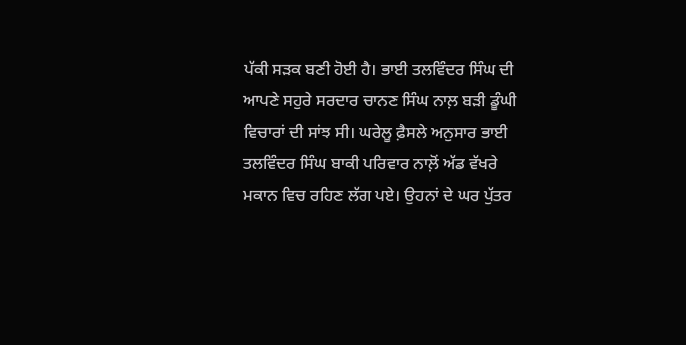ਪੱਕੀ ਸੜਕ ਬਣੀ ਹੋਈ ਹੈ। ਭਾਈ ਤਲਵਿੰਦਰ ਸਿੰਘ ਦੀ ਆਪਣੇ ਸਹੁਰੇ ਸਰਦਾਰ ਚਾਨਣ ਸਿੰਘ ਨਾਲ਼ ਬੜੀ ਡੂੰਘੀ ਵਿਚਾਰਾਂ ਦੀ ਸਾਂਝ ਸੀ। ਘਰੇਲੂ ਫ਼ੈਸਲੇ ਅਨੁਸਾਰ ਭਾਈ ਤਲਵਿੰਦਰ ਸਿੰਘ ਬਾਕੀ ਪਰਿਵਾਰ ਨਾਲ਼ੋਂ ਅੱਡ ਵੱਖਰੇ ਮਕਾਨ ਵਿਚ ਰਹਿਣ ਲੱਗ ਪਏ। ਉਹਨਾਂ ਦੇ ਘਰ ਪੁੱਤਰ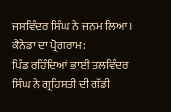ਜਸਵਿੰਦਰ ਸਿੰਘ ਨੇ ਜਨਮ ਲਿਆ।
ਕੈਨੇਡਾ ਦਾ ਪ੍ਰੋਗਰਾਮ:
ਪਿੰਡ ਰਹਿੰਦਿਆਂ ਭਾਈ ਤਲਵਿੰਦਰ ਸਿੰਘ ਨੇ ਗ੍ਰਹਿਸਤੀ ਦੀ ਗੱਡੀ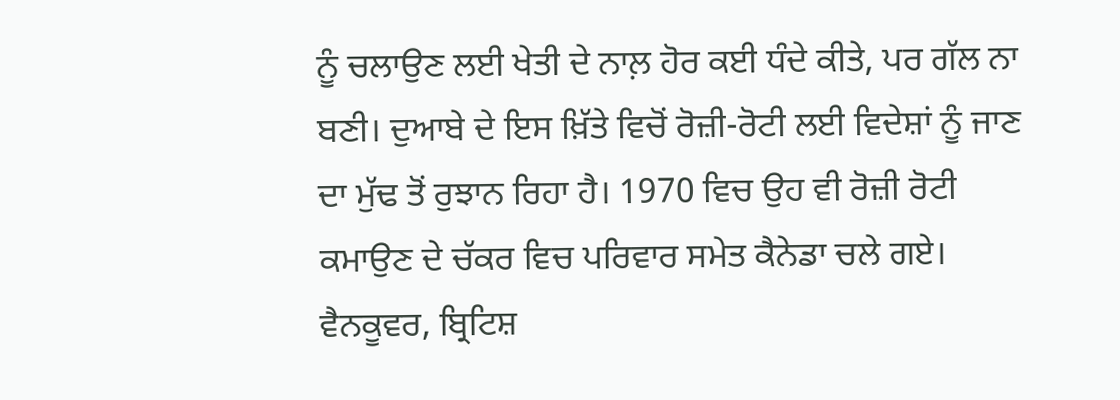ਨੂੰ ਚਲਾਉਣ ਲਈ ਖੇਤੀ ਦੇ ਨਾਲ਼ ਹੋਰ ਕਈ ਧੰਦੇ ਕੀਤੇ, ਪਰ ਗੱਲ ਨਾ ਬਣੀ। ਦੁਆਬੇ ਦੇ ਇਸ ਖ਼ਿੱਤੇ ਵਿਚੋਂ ਰੋਜ਼ੀ-ਰੋਟੀ ਲਈ ਵਿਦੇਸ਼ਾਂ ਨੂੰ ਜਾਣ ਦਾ ਮੁੱਢ ਤੋਂ ਰੁਝਾਨ ਰਿਹਾ ਹੈ। 1970 ਵਿਚ ਉਹ ਵੀ ਰੋਜ਼ੀ ਰੋਟੀ ਕਮਾਉਣ ਦੇ ਚੱਕਰ ਵਿਚ ਪਰਿਵਾਰ ਸਮੇਤ ਕੈਨੇਡਾ ਚਲੇ ਗਏ। ਵੈਨਕੂਵਰ, ਬ੍ਰਿਟਿਸ਼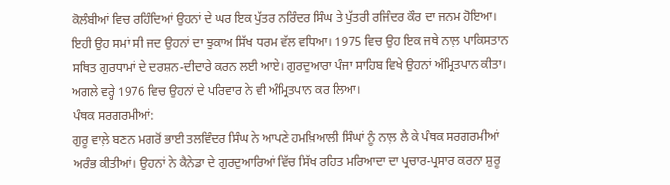ਕੋਲੰਬੀਆਂ ਵਿਚ ਰਹਿੰਦਿਆਂ ਉਹਨਾਂ ਦੇ ਘਰ ਇਕ ਪੁੱਤਰ ਨਰਿੰਦਰ ਸਿੰਘ ਤੇ ਪੁੱਤਰੀ ਰਜਿੰਦਰ ਕੌਰ ਦਾ ਜਨਮ ਹੋਇਆ। ਇਹੀ ਉਹ ਸਮਾਂ ਸੀ ਜਦ ਉਹਨਾਂ ਦਾ ਝੁਕਾਅ ਸਿੱਖ ਧਰਮ ਵੱਲ ਵਧਿਆ। 1975 ਵਿਚ ਉਹ ਇਕ ਜਥੇ ਨਾਲ਼ ਪਾਕਿਸਤਾਨ ਸਥਿਤ ਗੁਰਧਾਮਾਂ ਦੇ ਦਰਸ਼ਨ-ਦੀਦਾਰੇ ਕਰਨ ਲਈ ਆਏ। ਗੁਰਦੁਆਰਾ ਪੰਜਾ ਸਾਹਿਬ ਵਿਖੇ ਉਹਨਾਂ ਅੰਮ੍ਰਿਤਪਾਨ ਕੀਤਾ। ਅਗਲੇ ਵਰ੍ਹੇ 1976 ਵਿਚ ਉਹਨਾਂ ਦੇ ਪਰਿਵਾਰ ਨੇ ਵੀ ਅੰਮ੍ਰਿਤਪਾਨ ਕਰ ਲਿਆ।
ਪੰਥਕ ਸਰਗਰਮੀਆਂ:
ਗੁਰੂ ਵਾਲ਼ੇ ਬਣਨ ਮਗਰੋਂ ਭਾਈ ਤਲਵਿੰਦਰ ਸਿੰਘ ਨੇ ਆਪਣੇ ਹਮਖ਼ਿਆਲੀ ਸਿੰਘਾਂ ਨੂੰ ਨਾਲ਼ ਲੈ ਕੇ ਪੰਥਕ ਸਰਗਰਮੀਆਂ ਅਰੰਭ ਕੀਤੀਆਂ। ਉਹਨਾਂ ਨੇ ਕੈਨੇਡਾ ਦੇ ਗੁਰਦੁਆਰਿਆਂ ਵਿੱਚ ਸਿੱਖ ਰਹਿਤ ਮਰਿਆਦਾ ਦਾ ਪ੍ਰਚਾਰ-ਪ੍ਰਸਾਰ ਕਰਨਾ ਸ਼ੁਰੂ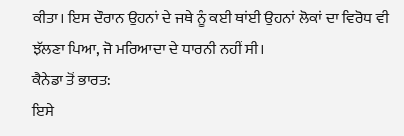ਕੀਤਾ। ਇਸ ਦੌਰਾਨ ਉਹਨਾਂ ਦੇ ਜਥੇ ਨੂੰ ਕਈ ਥਾਂਈ ਉਹਨਾਂ ਲੋਕਾਂ ਦਾ ਵਿਰੋਧ ਵੀ ਝੱਲਣਾ ਪਿਆ, ਜੋ ਮਰਿਆਦਾ ਦੇ ਧਾਰਨੀ ਨਹੀਂ ਸੀ।
ਕੈਨੇਡਾ ਤੋਂ ਭਾਰਤ:
ਇਸੇ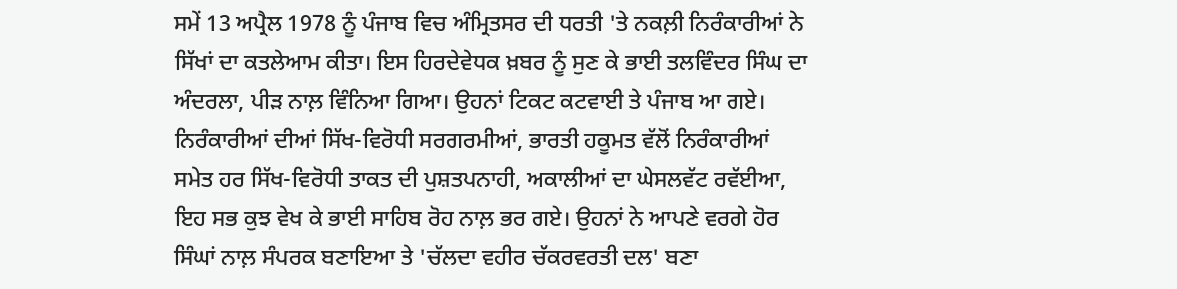ਸਮੇਂ 13 ਅਪ੍ਰੈਲ 1978 ਨੂੰ ਪੰਜਾਬ ਵਿਚ ਅੰਮ੍ਰਿਤਸਰ ਦੀ ਧਰਤੀ 'ਤੇ ਨਕਲ਼ੀ ਨਿਰੰਕਾਰੀਆਂ ਨੇ ਸਿੱਖਾਂ ਦਾ ਕਤਲੇਆਮ ਕੀਤਾ। ਇਸ ਹਿਰਦੇਵੇਧਕ ਖ਼ਬਰ ਨੂੰ ਸੁਣ ਕੇ ਭਾਈ ਤਲਵਿੰਦਰ ਸਿੰਘ ਦਾ ਅੰਦਰਲਾ, ਪੀੜ ਨਾਲ਼ ਵਿੰਨਿਆ ਗਿਆ। ਉਹਨਾਂ ਟਿਕਟ ਕਟਵਾਈ ਤੇ ਪੰਜਾਬ ਆ ਗਏ। ਨਿਰੰਕਾਰੀਆਂ ਦੀਆਂ ਸਿੱਖ-ਵਿਰੋਧੀ ਸਰਗਰਮੀਆਂ, ਭਾਰਤੀ ਹਕੂਮਤ ਵੱਲੋਂ ਨਿਰੰਕਾਰੀਆਂ ਸਮੇਤ ਹਰ ਸਿੱਖ-ਵਿਰੋਧੀ ਤਾਕਤ ਦੀ ਪੁਸ਼ਤਪਨਾਹੀ, ਅਕਾਲੀਆਂ ਦਾ ਘੇਸਲਵੱਟ ਰਵੱਈਆ, ਇਹ ਸਭ ਕੁਝ ਵੇਖ ਕੇ ਭਾਈ ਸਾਹਿਬ ਰੋਹ ਨਾਲ਼ ਭਰ ਗਏ। ਉਹਨਾਂ ਨੇ ਆਪਣੇ ਵਰਗੇ ਹੋਰ ਸਿੰਘਾਂ ਨਾਲ਼ ਸੰਪਰਕ ਬਣਾਇਆ ਤੇ 'ਚੱਲਦਾ ਵਹੀਰ ਚੱਕਰਵਰਤੀ ਦਲ' ਬਣਾ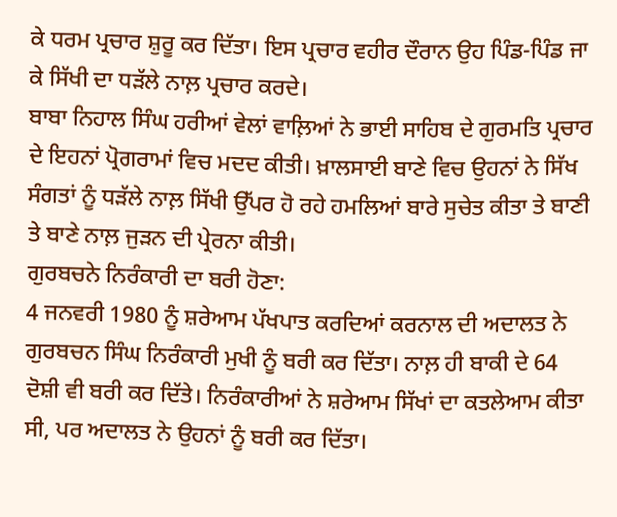ਕੇ ਧਰਮ ਪ੍ਰਚਾਰ ਸ਼ੁਰੂ ਕਰ ਦਿੱਤਾ। ਇਸ ਪ੍ਰਚਾਰ ਵਹੀਰ ਦੌਰਾਨ ਉਹ ਪਿੰਡ-ਪਿੰਡ ਜਾ ਕੇ ਸਿੱਖੀ ਦਾ ਧੜੱਲੇ ਨਾਲ਼ ਪ੍ਰਚਾਰ ਕਰਦੇ।
ਬਾਬਾ ਨਿਹਾਲ ਸਿੰਘ ਹਰੀਆਂ ਵੇਲਾਂ ਵਾਲ਼ਿਆਂ ਨੇ ਭਾਈ ਸਾਹਿਬ ਦੇ ਗੁਰਮਤਿ ਪ੍ਰਚਾਰ ਦੇ ਇਹਨਾਂ ਪ੍ਰੋਗਰਾਮਾਂ ਵਿਚ ਮਦਦ ਕੀਤੀ। ਖ਼ਾਲਸਾਈ ਬਾਣੇ ਵਿਚ ਉਹਨਾਂ ਨੇ ਸਿੱਖ ਸੰਗਤਾਂ ਨੂੰ ਧੜੱਲੇ ਨਾਲ਼ ਸਿੱਖੀ ਉੱਪਰ ਹੋ ਰਹੇ ਹਮਲਿਆਂ ਬਾਰੇ ਸੁਚੇਤ ਕੀਤਾ ਤੇ ਬਾਣੀ ਤੇ ਬਾਣੇ ਨਾਲ਼ ਜੁੜਨ ਦੀ ਪ੍ਰੇਰਨਾ ਕੀਤੀ।
ਗੁਰਬਚਨੇ ਨਿਰੰਕਾਰੀ ਦਾ ਬਰੀ ਹੋਣਾ:
4 ਜਨਵਰੀ 1980 ਨੂੰ ਸ਼ਰੇਆਮ ਪੱਖਪਾਤ ਕਰਦਿਆਂ ਕਰਨਾਲ ਦੀ ਅਦਾਲਤ ਨੇ ਗੁਰਬਚਨ ਸਿੰਘ ਨਿਰੰਕਾਰੀ ਮੁਖੀ ਨੂੰ ਬਰੀ ਕਰ ਦਿੱਤਾ। ਨਾਲ਼ ਹੀ ਬਾਕੀ ਦੇ 64 ਦੋਸ਼ੀ ਵੀ ਬਰੀ ਕਰ ਦਿੱਤੇ। ਨਿਰੰਕਾਰੀਆਂ ਨੇ ਸ਼ਰੇਆਮ ਸਿੱਖਾਂ ਦਾ ਕਤਲੇਆਮ ਕੀਤਾ ਸੀ, ਪਰ ਅਦਾਲਤ ਨੇ ਉਹਨਾਂ ਨੂੰ ਬਰੀ ਕਰ ਦਿੱਤਾ।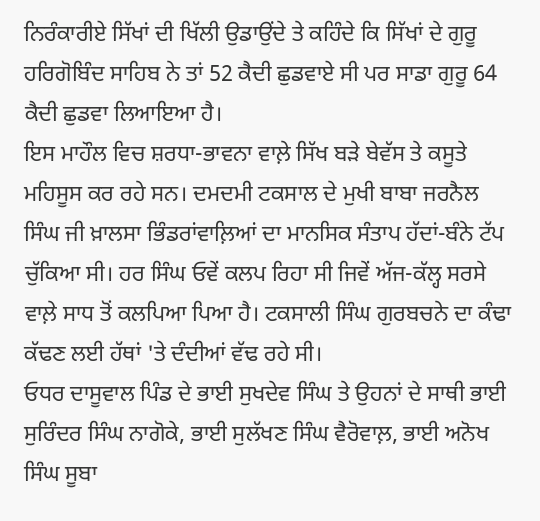ਨਿਰੰਕਾਰੀਏ ਸਿੱਖਾਂ ਦੀ ਖਿੱਲੀ ਉਡਾਉਂਦੇ ਤੇ ਕਹਿੰਦੇ ਕਿ ਸਿੱਖਾਂ ਦੇ ਗੁਰੂ ਹਰਿਗੋਬਿੰਦ ਸਾਹਿਬ ਨੇ ਤਾਂ 52 ਕੈਦੀ ਛੁਡਵਾਏ ਸੀ ਪਰ ਸਾਡਾ ਗੁਰੂ 64 ਕੈਦੀ ਛੁਡਵਾ ਲਿਆਇਆ ਹੈ।
ਇਸ ਮਾਹੌਲ ਵਿਚ ਸ਼ਰਧਾ-ਭਾਵਨਾ ਵਾਲ਼ੇ ਸਿੱਖ ਬੜੇ ਬੇਵੱਸ ਤੇ ਕਸੂਤੇ ਮਹਿਸੂਸ ਕਰ ਰਹੇ ਸਨ। ਦਮਦਮੀ ਟਕਸਾਲ ਦੇ ਮੁਖੀ ਬਾਬਾ ਜਰਨੈਲ ਸਿੰਘ ਜੀ ਖ਼ਾਲਸਾ ਭਿੰਡਰਾਂਵਾਲ਼ਿਆਂ ਦਾ ਮਾਨਸਿਕ ਸੰਤਾਪ ਹੱਦਾਂ-ਬੰਨੇ ਟੱਪ ਚੁੱਕਿਆ ਸੀ। ਹਰ ਸਿੰਘ ਓਵੇਂ ਕਲਪ ਰਿਹਾ ਸੀ ਜਿਵੇਂ ਅੱਜ-ਕੱਲ੍ਹ ਸਰਸੇ ਵਾਲ਼ੇ ਸਾਧ ਤੋਂ ਕਲਪਿਆ ਪਿਆ ਹੈ। ਟਕਸਾਲੀ ਸਿੰਘ ਗੁਰਬਚਨੇ ਦਾ ਕੰਢਾ ਕੱਢਣ ਲਈ ਹੱਥਾਂ 'ਤੇ ਦੰਦੀਆਂ ਵੱਢ ਰਹੇ ਸੀ।
ਓਧਰ ਦਾਸੂਵਾਲ ਪਿੰਡ ਦੇ ਭਾਈ ਸੁਖਦੇਵ ਸਿੰਘ ਤੇ ਉਹਨਾਂ ਦੇ ਸਾਥੀ ਭਾਈ ਸੁਰਿੰਦਰ ਸਿੰਘ ਨਾਗੋਕੇ, ਭਾਈ ਸੁਲੱਖਣ ਸਿੰਘ ਵੈਰੋਵਾਲ਼, ਭਾਈ ਅਨੋਖ ਸਿੰਘ ਸੂਬਾ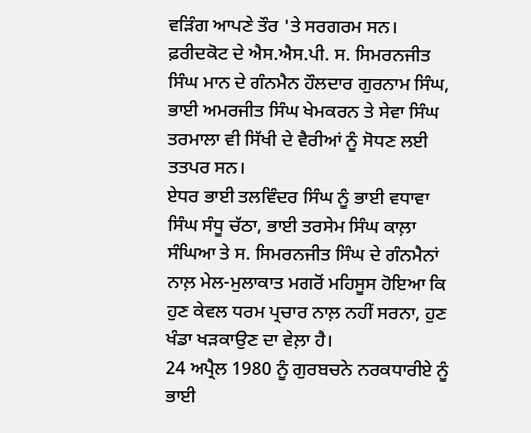ਵੜਿੰਗ ਆਪਣੇ ਤੌਰ 'ਤੇ ਸਰਗਰਮ ਸਨ।
ਫ਼ਰੀਦਕੋਟ ਦੇ ਐਸ.ਐਸ.ਪੀ. ਸ. ਸਿਮਰਨਜੀਤ ਸਿੰਘ ਮਾਨ ਦੇ ਗੰਨਮੈਨ ਹੌਲਦਾਰ ਗੁਰਨਾਮ ਸਿੰਘ, ਭਾਈ ਅਮਰਜੀਤ ਸਿੰਘ ਖੇਮਕਰਨ ਤੇ ਸੇਵਾ ਸਿੰਘ ਤਰਮਾਲਾ ਵੀ ਸਿੱਖੀ ਦੇ ਵੈਰੀਆਂ ਨੂੰ ਸੋਧਣ ਲਈ ਤਤਪਰ ਸਨ।
ਏਧਰ ਭਾਈ ਤਲਵਿੰਦਰ ਸਿੰਘ ਨੂੰ ਭਾਈ ਵਧਾਵਾ ਸਿੰਘ ਸੰਧੂ ਚੱਠਾ, ਭਾਈ ਤਰਸੇਮ ਸਿੰਘ ਕਾਲ਼ਾ ਸੰਘਿਆ ਤੇ ਸ. ਸਿਮਰਨਜੀਤ ਸਿੰਘ ਦੇ ਗੰਨਮੈਨਾਂ ਨਾਲ਼ ਮੇਲ-ਮੁਲਾਕਾਤ ਮਗਰੋਂ ਮਹਿਸੂਸ ਹੋਇਆ ਕਿ ਹੁਣ ਕੇਵਲ ਧਰਮ ਪ੍ਰਚਾਰ ਨਾਲ਼ ਨਹੀਂ ਸਰਨਾ, ਹੁਣ ਖੰਡਾ ਖੜਕਾਉਣ ਦਾ ਵੇਲ਼ਾ ਹੈ।
24 ਅਪ੍ਰੈਲ 1980 ਨੂੰ ਗੁਰਬਚਨੇ ਨਰਕਧਾਰੀਏ ਨੂੰ ਭਾਈ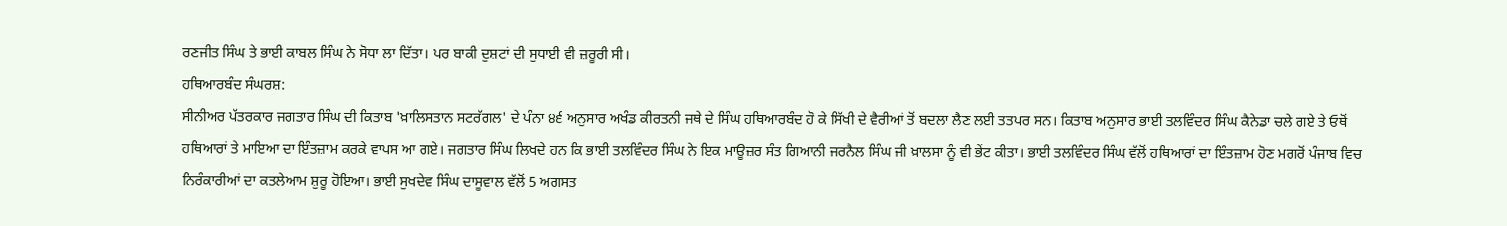ਰਣਜੀਤ ਸਿੰਘ ਤੇ ਭਾਈ ਕਾਬਲ ਸਿੰਘ ਨੇ ਸੋਧਾ ਲਾ ਦਿੱਤਾ। ਪਰ ਬਾਕੀ ਦੁਸ਼ਟਾਂ ਦੀ ਸੁਧਾਈ ਵੀ ਜ਼ਰੂਰੀ ਸੀ।
ਹਥਿਆਰਬੰਦ ਸੰਘਰਸ਼:
ਸੀਨੀਅਰ ਪੱਤਰਕਾਰ ਜਗਤਾਰ ਸਿੰਘ ਦੀ ਕਿਤਾਬ 'ਖ਼ਾਲਿਸਤਾਨ ਸਟਰੱਗਲ' ਦੇ ਪੰਨਾ ੪੬ ਅਨੁਸਾਰ ਅਖੰਡ ਕੀਰਤਨੀ ਜਥੇ ਦੇ ਸਿੰਘ ਹਥਿਆਰਬੰਦ ਹੋ ਕੇ ਸਿੱਖੀ ਦੇ ਵੈਰੀਆਂ ਤੋਂ ਬਦਲਾ ਲੈਣ ਲਈ ਤਤਪਰ ਸਨ। ਕਿਤਾਬ ਅਨੁਸਾਰ ਭਾਈ ਤਲਵਿੰਦਰ ਸਿੰਘ ਕੈਨੇਡਾ ਚਲੇ ਗਏ ਤੇ ਓਥੋਂ ਹਥਿਆਰਾਂ ਤੇ ਮਾਇਆ ਦਾ ਇੰਤਜ਼ਾਮ ਕਰਕੇ ਵਾਪਸ ਆ ਗਏ। ਜਗਤਾਰ ਸਿੰਘ ਲਿਖਦੇ ਹਨ ਕਿ ਭਾਈ ਤਲਵਿੰਦਰ ਸਿੰਘ ਨੇ ਇਕ ਮਾਊਜ਼ਰ ਸੰਤ ਗਿਆਨੀ ਜਰਨੈਲ ਸਿੰਘ ਜੀ ਖ਼ਾਲਸਾ ਨੂੰ ਵੀ ਭੇਂਟ ਕੀਤਾ। ਭਾਈ ਤਲਵਿੰਦਰ ਸਿੰਘ ਵੱਲੋਂ ਹਥਿਆਰਾਂ ਦਾ ਇੰਤਜ਼ਾਮ ਹੋਣ ਮਗਰੋਂ ਪੰਜਾਬ ਵਿਚ ਨਿਰੰਕਾਰੀਆਂ ਦਾ ਕਤਲੇਆਮ ਸ਼ੁਰੂ ਹੋਇਆ। ਭਾਈ ਸੁਖਦੇਵ ਸਿੰਘ ਦਾਸੂਵਾਲ ਵੱਲੋਂ 5 ਅਗਸਤ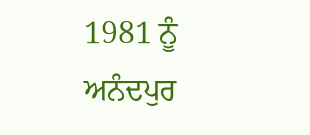1981 ਨੂੰ ਅਨੰਦਪੁਰ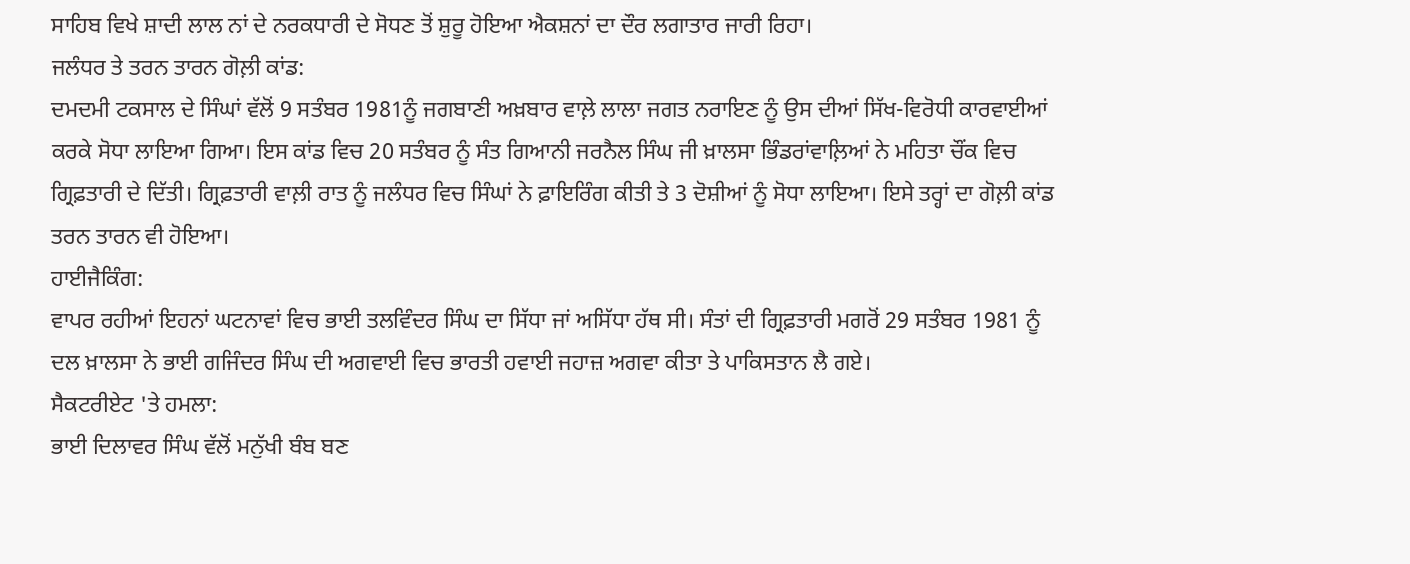ਸਾਹਿਬ ਵਿਖੇ ਸ਼ਾਦੀ ਲਾਲ ਨਾਂ ਦੇ ਨਰਕਧਾਰੀ ਦੇ ਸੋਧਣ ਤੋਂ ਸ਼ੁਰੂ ਹੋਇਆ ਐਕਸ਼ਨਾਂ ਦਾ ਦੌਰ ਲਗਾਤਾਰ ਜਾਰੀ ਰਿਹਾ।
ਜਲੰਧਰ ਤੇ ਤਰਨ ਤਾਰਨ ਗੋਲ਼ੀ ਕਾਂਡ:
ਦਮਦਮੀ ਟਕਸਾਲ ਦੇ ਸਿੰਘਾਂ ਵੱਲੋਂ 9 ਸਤੰਬਰ 1981ਨੂੰ ਜਗਬਾਣੀ ਅਖ਼ਬਾਰ ਵਾਲ਼ੇ ਲਾਲਾ ਜਗਤ ਨਰਾਇਣ ਨੂੰ ਉਸ ਦੀਆਂ ਸਿੱਖ-ਵਿਰੋਧੀ ਕਾਰਵਾਈਆਂ ਕਰਕੇ ਸੋਧਾ ਲਾਇਆ ਗਿਆ। ਇਸ ਕਾਂਡ ਵਿਚ 20 ਸਤੰਬਰ ਨੂੰ ਸੰਤ ਗਿਆਨੀ ਜਰਨੈਲ ਸਿੰਘ ਜੀ ਖ਼ਾਲਸਾ ਭਿੰਡਰਾਂਵਾਲ਼ਿਆਂ ਨੇ ਮਹਿਤਾ ਚੌਂਕ ਵਿਚ ਗ੍ਰਿਫ਼ਤਾਰੀ ਦੇ ਦਿੱਤੀ। ਗ੍ਰਿਫ਼ਤਾਰੀ ਵਾਲ਼ੀ ਰਾਤ ਨੂੰ ਜਲੰਧਰ ਵਿਚ ਸਿੰਘਾਂ ਨੇ ਫ਼ਾਇਰਿੰਗ ਕੀਤੀ ਤੇ 3 ਦੋਸ਼ੀਆਂ ਨੂੰ ਸੋਧਾ ਲਾਇਆ। ਇਸੇ ਤਰ੍ਹਾਂ ਦਾ ਗੋਲ਼ੀ ਕਾਂਡ ਤਰਨ ਤਾਰਨ ਵੀ ਹੋਇਆ।
ਹਾਈਜੈਕਿੰਗ:
ਵਾਪਰ ਰਹੀਆਂ ਇਹਨਾਂ ਘਟਨਾਵਾਂ ਵਿਚ ਭਾਈ ਤਲਵਿੰਦਰ ਸਿੰਘ ਦਾ ਸਿੱਧਾ ਜਾਂ ਅਸਿੱਧਾ ਹੱਥ ਸੀ। ਸੰਤਾਂ ਦੀ ਗ੍ਰਿਫ਼ਤਾਰੀ ਮਗਰੋਂ 29 ਸਤੰਬਰ 1981 ਨੂੰ ਦਲ ਖ਼ਾਲਸਾ ਨੇ ਭਾਈ ਗਜਿੰਦਰ ਸਿੰਘ ਦੀ ਅਗਵਾਈ ਵਿਚ ਭਾਰਤੀ ਹਵਾਈ ਜਹਾਜ਼ ਅਗਵਾ ਕੀਤਾ ਤੇ ਪਾਕਿਸਤਾਨ ਲੈ ਗਏ।
ਸੈਕਟਰੀਏਟ 'ਤੇ ਹਮਲਾ:
ਭਾਈ ਦਿਲਾਵਰ ਸਿੰਘ ਵੱਲੋਂ ਮਨੁੱਖੀ ਬੰਬ ਬਣ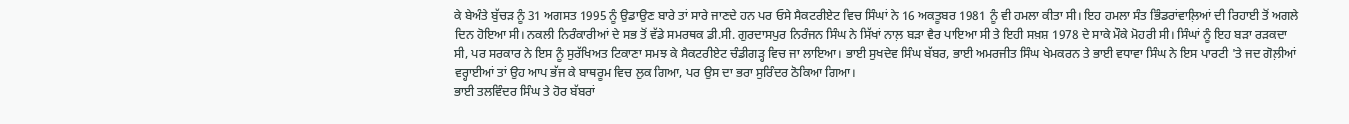ਕੇ ਬੇਅੰਤੇ ਬੁੱਚੜ ਨੂੰ 31 ਅਗਸਤ 1995 ਨੂੰ ਉਡਾਉਣ ਬਾਰੇ ਤਾਂ ਸਾਰੇ ਜਾਣਦੇ ਹਨ ਪਰ ਓਸੇ ਸੈਕਟਰੀਏਟ ਵਿਚ ਸਿੰਘਾਂ ਨੇ 16 ਅਕਤੂਬਰ 1981 ਨੂੰ ਵੀ ਹਮਲਾ ਕੀਤਾ ਸੀ। ਇਹ ਹਮਲਾ ਸੰਤ ਭਿੰਡਰਾਂਵਾਲ਼ਿਆਂ ਦੀ ਰਿਹਾਈ ਤੋਂ ਅਗਲੇ ਦਿਨ ਹੋਇਆ ਸੀ। ਨਕਲੀ ਨਿਰੰਕਾਰੀਆਂ ਦੇ ਸਭ ਤੋਂ ਵੱਡੇ ਸਮਰਥਕ ਡੀ.ਸੀ. ਗੁਰਦਾਸਪੁਰ ਨਿਰੰਜਨ ਸਿੰਘ ਨੇ ਸਿੱਖਾਂ ਨਾਲ਼ ਬੜਾ ਵੈਰ ਪਾਇਆ ਸੀ ਤੇ ਇਹੀ ਸਖ਼ਸ਼ 1978 ਦੇ ਸਾਕੇ ਮੌਕੇ ਮੋਹਰੀ ਸੀ। ਸਿੰਘਾਂ ਨੂੰ ਇਹ ਬੜਾ ਰੜਕਦਾ ਸੀ, ਪਰ ਸਰਕਾਰ ਨੇ ਇਸ ਨੂੰ ਸੁਰੱਖਿਅਤ ਟਿਕਾਣਾ ਸਮਝ ਕੇ ਸੈਕਟਰੀਏਟ ਚੰਡੀਗੜ੍ਹ ਵਿਚ ਜਾ ਲਾਇਆ। ਭਾਈ ਸੁਖਦੇਵ ਸਿੰਘ ਬੱਬਰ, ਭਾਈ ਅਮਰਜੀਤ ਸਿੰਘ ਖੇਮਕਰਨ ਤੇ ਭਾਈ ਵਧਾਵਾ ਸਿੰਘ ਨੇ ਇਸ ਪਾਰਟੀ 'ਤੇ ਜਦ ਗੋਲ਼ੀਆਂ ਵਰ੍ਹਾਈਆਂ ਤਾਂ ਉਹ ਆਪ ਭੱਜ ਕੇ ਬਾਥਰੂਮ ਵਿਚ ਲੁਕ ਗਿਆ, ਪਰ ਉਸ ਦਾ ਭਰਾ ਸੁਰਿੰਦਰ ਠੋਕਿਆ ਗਿਆ।
ਭਾਈ ਤਲਵਿੰਦਰ ਸਿੰਘ ਤੇ ਹੋਰ ਬੱਬਰਾਂ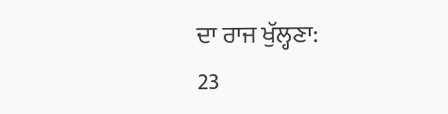ਦਾ ਰਾਜ ਖੁੱਲ੍ਹਣਾ:
23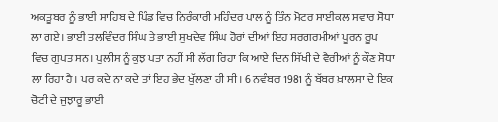ਅਕਤੂਬਰ ਨੂੰ ਭਾਈ ਸਾਹਿਬ ਦੇ ਪਿੰਡ ਵਿਚ ਨਿਰੰਕਾਰੀ ਮਹਿੰਦਰ ਪਾਲ ਨੂੰ ਤਿੰਨ ਮੋਟਰ ਸਾਈਕਲ ਸਵਾਰ ਸੋਧਾ ਲਾ ਗਏ। ਭਾਈ ਤਲਵਿੰਦਰ ਸਿੰਘ ਤੇ ਭਾਈ ਸੁਖਦੇਵ ਸਿੰਘ ਹੋਰਾਂ ਦੀਆਂ ਇਹ ਸਰਗਰਮੀਆਂ ਪੂਰਨ ਰੂਪ ਵਿਚ ਗੁਪਤ ਸਨ। ਪੁਲੀਸ ਨੂੰ ਕੁਝ ਪਤਾ ਨਹੀਂ ਸੀ ਲੱਗ ਰਿਹਾ ਕਿ ਆਏ ਦਿਨ ਸਿੱਖੀ ਦੇ ਵੈਰੀਆਂ ਨੂੰ ਕੌਣ ਸੋਧਾ ਲਾ ਰਿਹਾ ਹੈ। ਪਰ ਕਦੇ ਨਾ ਕਦੇ ਤਾਂ ਇਹ ਭੇਦ ਖੁੱਲਣਾ ਹੀ ਸੀ। 6 ਨਵੰਬਰ 1981 ਨੂੰ ਬੱਬਰ ਖ਼ਾਲਸਾ ਦੇ ਇਕ ਚੋਟੀ ਦੇ ਜੁਝਾਰੂ ਭਾਈ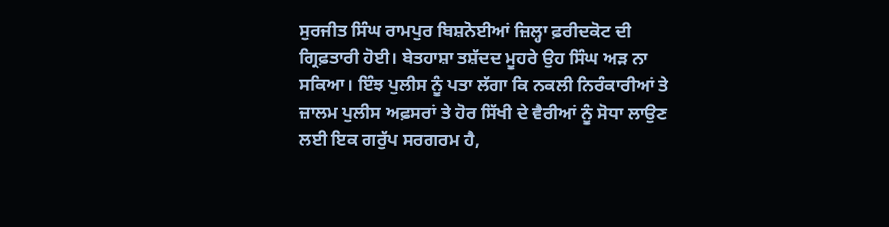ਸੁਰਜੀਤ ਸਿੰਘ ਰਾਮਪੁਰ ਬਿਸ਼ਨੋਈਆਂ ਜ਼ਿਲ੍ਹਾ ਫ਼ਰੀਦਕੋਟ ਦੀ ਗ੍ਰਿਫ਼ਤਾਰੀ ਹੋਈ। ਬੇਤਹਾਸ਼ਾ ਤਸ਼ੱਦਦ ਮੂਹਰੇ ਉਹ ਸਿੰਘ ਅੜ ਨਾ ਸਕਿਆ। ਇੰਝ ਪੁਲੀਸ ਨੂੰ ਪਤਾ ਲੱਗਾ ਕਿ ਨਕਲੀ ਨਿਰੰਕਾਰੀਆਂ ਤੇ ਜ਼ਾਲਮ ਪੁਲੀਸ ਅਫ਼ਸਰਾਂ ਤੇ ਹੋਰ ਸਿੱਖੀ ਦੇ ਵੈਰੀਆਂ ਨੂੰ ਸੋਧਾ ਲਾਉਣ ਲਈ ਇਕ ਗਰੁੱਪ ਸਰਗਰਮ ਹੈ,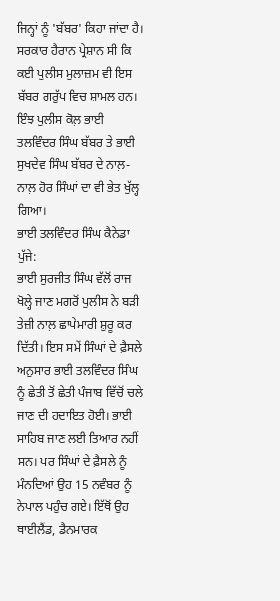ਜਿਨ੍ਹਾਂ ਨੂੰ 'ਬੱਬਰ' ਕਿਹਾ ਜਾਂਦਾ ਹੈ। ਸਰਕਾਰ ਹੈਰਾਨ ਪ੍ਰੇਸ਼ਾਨ ਸੀ ਕਿ ਕਈ ਪੁਲੀਸ ਮੁਲਾਜ਼ਮ ਵੀ ਇਸ ਬੱਬਰ ਗਰੁੱਪ ਵਿਚ ਸ਼ਾਮਲ ਹਨ। ਇੰਝ ਪੁਲੀਸ ਕੋਲ਼ ਭਾਈ ਤਲਵਿੰਦਰ ਸਿੰਘ ਬੱਬਰ ਤੇ ਭਾਈ ਸੁਖਦੇਵ ਸਿੰਘ ਬੱਬਰ ਦੇ ਨਾਲ਼-ਨਾਲ਼ ਹੋਰ ਸਿੰਘਾਂ ਦਾ ਵੀ ਭੇਤ ਖੁੱਲ੍ਹ ਗਿਆ।
ਭਾਈ ਤਲਵਿੰਦਰ ਸਿੰਘ ਕੈਨੇਡਾ ਪੁੱਜੇ:
ਭਾਈ ਸੁਰਜੀਤ ਸਿੰਘ ਵੱਲੋਂ ਰਾਜ ਖੋਲ੍ਹੇ ਜਾਣ ਮਗਰੋਂ ਪੁਲੀਸ ਨੇ ਬੜੀ ਤੇਜ਼ੀ ਨਾਲ਼ ਛਾਪੇਮਾਰੀ ਸ਼ੁਰੂ ਕਰ ਦਿੱਤੀ। ਇਸ ਸਮੇਂ ਸਿੰਘਾਂ ਦੇ ਫ਼ੈਸਲੇ ਅਨੁਸਾਰ ਭਾਈ ਤਲਵਿੰਦਰ ਸਿੰਘ ਨੂੰ ਛੇਤੀ ਤੋਂ ਛੇਤੀ ਪੰਜਾਬ ਵਿੱਚੋਂ ਚਲੇ ਜਾਣ ਦੀ ਹਦਾਇਤ ਹੋਈ। ਭਾਈ ਸਾਹਿਬ ਜਾਣ ਲਈ ਤਿਆਰ ਨਹੀਂ ਸਨ। ਪਰ ਸਿੰਘਾਂ ਦੇ ਫ਼ੈਸਲੇ ਨੂੰ ਮੰਨਦਿਆਂ ਉਹ 15 ਨਵੰਬਰ ਨੂੰ ਨੇਪਾਲ ਪਹੁੰਚ ਗਏ। ਇੱਥੋਂ ਉਹ ਥਾਈਲੈਂਡ, ਡੈਨਮਾਰਕ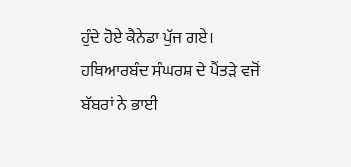ਹੁੰਦੇ ਹੋਏ ਕੈਨੇਡਾ ਪੁੱਜ ਗਏ।
ਹਥਿਆਰਬੰਦ ਸੰਘਰਸ਼ ਦੇ ਪੈਂਤੜੇ ਵਜੋਂ ਬੱਬਰਾਂ ਨੇ ਭਾਈ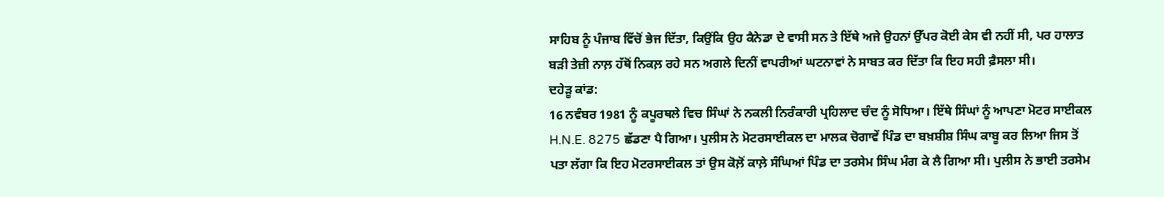ਸਾਹਿਬ ਨੂੰ ਪੰਜਾਬ ਵਿੱਚੋਂ ਭੇਜ ਦਿੱਤਾ, ਕਿਉਂਕਿ ਉਹ ਕੈਨੇਡਾ ਦੇ ਵਾਸੀ ਸਨ ਤੇ ਇੱਥੇ ਅਜੇ ਉਹਨਾਂ ਉੱਪਰ ਕੋਈ ਕੇਸ ਵੀ ਨਹੀਂ ਸੀ, ਪਰ ਹਾਲਾਤ ਬੜੀ ਤੇਜ਼ੀ ਨਾਲ਼ ਹੱਥੋਂ ਨਿਕਲ਼ ਰਹੇ ਸਨ ਅਗਲੇ ਦਿਨੀਂ ਵਾਪਰੀਆਂ ਘਟਨਾਵਾਂ ਨੇ ਸਾਬਤ ਕਰ ਦਿੱਤਾ ਕਿ ਇਹ ਸਹੀ ਫ਼ੈਸਲਾ ਸੀ।
ਦਹੇੜੂ ਕਾਂਡ:
16 ਨਵੰਬਰ 1981 ਨੂੰ ਕਪੂਰਥਲੇ ਵਿਚ ਸਿੰਘਾਂ ਨੇ ਨਕਲੀ ਨਿਰੰਕਾਰੀ ਪ੍ਰਹਿਲਾਦ ਚੰਦ ਨੂੰ ਸੋਧਿਆ। ਇੱਥੇ ਸਿੰਘਾਂ ਨੂੰ ਆਪਣਾ ਮੋਟਰ ਸਾਈਕਲ H.N.E. 8275 ਛੱਡਣਾ ਪੈ ਗਿਆ। ਪੁਲੀਸ ਨੇ ਮੋਟਰਸਾਈਕਲ ਦਾ ਮਾਲਕ ਚੋਗਾਵੇਂ ਪਿੰਡ ਦਾ ਬਖ਼ਸ਼ੀਸ਼ ਸਿੰਘ ਕਾਬੂ ਕਰ ਲਿਆ ਜਿਸ ਤੋਂ ਪਤਾ ਲੱਗਾ ਕਿ ਇਹ ਮੋਟਰਸਾਈਕਲ ਤਾਂ ਉਸ ਕੋਲ਼ੋਂ ਕਾਲ਼ੇ ਸੰਘਿਆਂ ਪਿੰਡ ਦਾ ਤਰਸੇਮ ਸਿੰਘ ਮੰਗ ਕੇ ਲੈ ਗਿਆ ਸੀ। ਪੁਲੀਸ ਨੇ ਭਾਈ ਤਰਸੇਮ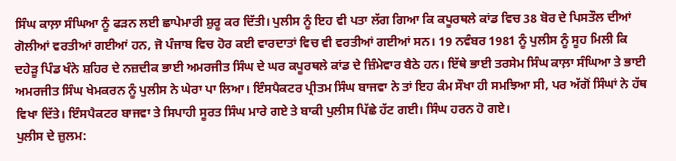ਸਿੰਘ ਕਾਲ਼ਾ ਸੰਘਿਆ ਨੂੰ ਫੜਨ ਲਈ ਛਾਪੇਮਾਰੀ ਸ਼ੁਰੂ ਕਰ ਦਿੱਤੀ। ਪੁਲੀਸ ਨੂੰ ਇਹ ਵੀ ਪਤਾ ਲੱਗ ਗਿਆ ਕਿ ਕਪੂਰਥਲੇ ਕਾਂਡ ਵਿਚ 38 ਬੋਰ ਦੇ ਪਿਸਤੌਲ ਦੀਆਂ ਗੋਲੀਆਂ ਵਰਤੀਆਂ ਗਈਆਂ ਹਨ, ਜੋ ਪੰਜਾਬ ਵਿਚ ਹੋਰ ਕਈ ਵਾਰਦਾਤਾਂ ਵਿਚ ਵੀ ਵਰਤੀਆਂ ਗਈਆਂ ਸਨ। 19 ਨਵੰਬਰ 1981 ਨੂੰ ਪੁਲੀਸ ਨੂੰ ਸੂਹ ਮਿਲੀ ਕਿ ਦਹੇੜੂ ਪਿੰਡ ਖੰਨੇ ਸ਼ਹਿਰ ਦੇ ਨਜ਼ਦੀਕ ਭਾਈ ਅਮਰਜੀਤ ਸਿੰਘ ਦੇ ਘਰ ਕਪੂਰਥਲੇ ਕਾਂਡ ਦੇ ਜ਼ਿੰਮੇਵਾਰ ਬੈਠੇ ਹਨ। ਇੱਥੇ ਭਾਈ ਤਰਸੇਮ ਸਿੰਘ ਕਾਲ਼ਾ ਸੰਘਿਆ ਤੇ ਭਾਈ ਅਮਰਜੀਤ ਸਿੰਘ ਖੇਮਕਰਨ ਨੂੰ ਪੁਲੀਸ ਨੇ ਘੇਰਾ ਪਾ ਲਿਆ। ਇੰਸਪੈਕਟਰ ਪ੍ਰੀਤਮ ਸਿੰਘ ਬਾਜਵਾ ਨੇ ਤਾਂ ਇਹ ਕੰਮ ਸੌਖਾ ਹੀ ਸਮਝਿਆ ਸੀ, ਪਰ ਅੱਗੋਂ ਸਿੰਘਾਂ ਨੇ ਹੱਥ ਵਿਖਾ ਦਿੱਤੇ। ਇੰਸਪੈਕਟਰ ਬਾਜਵਾ ਤੇ ਸਿਪਾਹੀ ਸੂਰਤ ਸਿੰਘ ਮਾਰੇ ਗਏ ਤੇ ਬਾਕੀ ਪੁਲੀਸ ਪਿੱਛੇ ਹੱਟ ਗਈ। ਸਿੰਘ ਹਰਨ ਹੋ ਗਏ।
ਪੁਲੀਸ ਦੇ ਜ਼ੁਲਮ: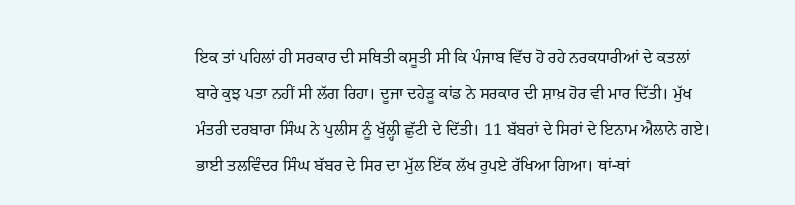ਇਕ ਤਾਂ ਪਹਿਲਾਂ ਹੀ ਸਰਕਾਰ ਦੀ ਸਥਿਤੀ ਕਸੂਤੀ ਸੀ ਕਿ ਪੰਜਾਬ ਵਿੱਚ ਹੋ ਰਹੇ ਨਰਕਧਾਰੀਆਂ ਦੇ ਕਤਲਾਂ ਬਾਰੇ ਕੁਝ ਪਤਾ ਨਹੀਂ ਸੀ ਲੱਗ ਰਿਹਾ। ਦੂਜਾ ਦਹੇੜੂ ਕਾਂਡ ਨੇ ਸਰਕਾਰ ਦੀ ਸ਼ਾਖ਼ ਹੋਰ ਵੀ ਮਾਰ ਦਿੱਤੀ। ਮੁੱਖ ਮੰਤਰੀ ਦਰਬਾਰਾ ਸਿੰਘ ਨੇ ਪੁਲੀਸ ਨੂੰ ਖੁੱਲ੍ਹੀ ਛੁੱਟੀ ਦੇ ਦਿੱਤੀ। 11 ਬੱਬਰਾਂ ਦੇ ਸਿਰਾਂ ਦੇ ਇਨਾਮ ਐਲਾਨੇ ਗਏ। ਭਾਈ ਤਲਵਿੰਦਰ ਸਿੰਘ ਬੱਬਰ ਦੇ ਸਿਰ ਦਾ ਮੁੱਲ ਇੱਕ ਲੱਖ ਰੁਪਏ ਰੱਖਿਆ ਗਿਆ। ਥਾਂ-ਥਾਂ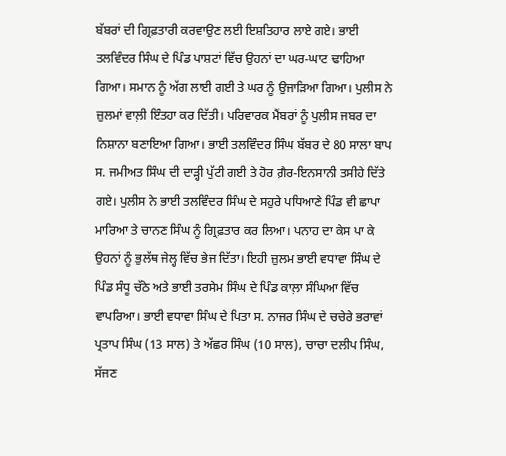ਬੱਬਰਾਂ ਦੀ ਗ੍ਰਿਫ਼ਤਾਰੀ ਕਰਵਾਉਣ ਲਈ ਇਸ਼ਤਿਹਾਰ ਲਾਏ ਗਏ। ਭਾਈ ਤਲਵਿੰਦਰ ਸਿੰਘ ਦੇ ਪਿੰਡ ਪਾਸ਼ਟਾਂ ਵਿੱਚ ਉਹਨਾਂ ਦਾ ਘਰ-ਘਾਟ ਢਾਹਿਆ ਗਿਆ। ਸਮਾਨ ਨੂੰ ਅੱਗ ਲਾਈ ਗਈ ਤੇ ਘਰ ਨੂੰ ਉਜਾੜਿਆ ਗਿਆ। ਪੁਲੀਸ ਨੇ ਜ਼ੁਲਮਾਂ ਵਾਲ਼ੀ ਇੰਤਹਾ ਕਰ ਦਿੱਤੀ। ਪਰਿਵਾਰਕ ਮੈਂਬਰਾਂ ਨੂੰ ਪੁਲੀਸ ਜਬਰ ਦਾ ਨਿਸ਼ਾਨਾ ਬਣਾਇਆ ਗਿਆ। ਭਾਈ ਤਲਵਿੰਦਰ ਸਿੰਘ ਬੱਬਰ ਦੇ 80 ਸਾਲਾ ਬਾਪ ਸ. ਜਮੀਅਤ ਸਿੰਘ ਦੀ ਦਾੜ੍ਹੀ ਪੁੱਟੀ ਗਈ ਤੇ ਹੋਰ ਗ਼ੈਰ-ਇਨਸਾਨੀ ਤਸੀਹੇ ਦਿੱਤੇ ਗਏ। ਪੁਲੀਸ ਨੇ ਭਾਈ ਤਲਵਿੰਦਰ ਸਿੰਘ ਦੇ ਸਹੁਰੇ ਪਧਿਆਣੇ ਪਿੰਡ ਵੀ ਛਾਪਾ ਮਾਰਿਆ ਤੇ ਚਾਨਣ ਸਿੰਘ ਨੂੰ ਗ੍ਰਿਫ਼ਤਾਰ ਕਰ ਲਿਆ। ਪਨਾਹ ਦਾ ਕੇਸ ਪਾ ਕੇ ਉਹਨਾਂ ਨੂੰ ਭੁਲੱਥ ਜੇਲ੍ਹ ਵਿੱਚ ਭੇਜ ਦਿੱਤਾ। ਇਹੀ ਜ਼ੁਲਮ ਭਾਈ ਵਧਾਵਾ ਸਿੰਘ ਦੇ ਪਿੰਡ ਸੰਧੂ ਚੱਠੇ ਅਤੇ ਭਾਈ ਤਰਸੇਮ ਸਿੰਘ ਦੇ ਪਿੰਡ ਕਾਲ਼ਾ ਸੰਘਿਆ ਵਿੱਚ ਵਾਪਰਿਆ। ਭਾਈ ਵਧਾਵਾ ਸਿੰਘ ਦੇ ਪਿਤਾ ਸ. ਨਾਜਰ ਸਿੰਘ ਦੇ ਚਚੇਰੇ ਭਰਾਵਾਂ ਪ੍ਰਤਾਪ ਸਿੰਘ (13 ਸਾਲ) ਤੇ ਅੱਛਰ ਸਿੰਘ (10 ਸਾਲ), ਚਾਚਾ ਦਲੀਪ ਸਿੰਘ, ਸੱਜਣ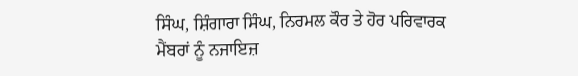ਸਿੰਘ, ਸ਼ਿੰਗਾਰਾ ਸਿੰਘ, ਨਿਰਮਲ ਕੌਰ ਤੇ ਹੋਰ ਪਰਿਵਾਰਕ ਮੈਂਬਰਾਂ ਨੂੰ ਨਜਾਇਜ਼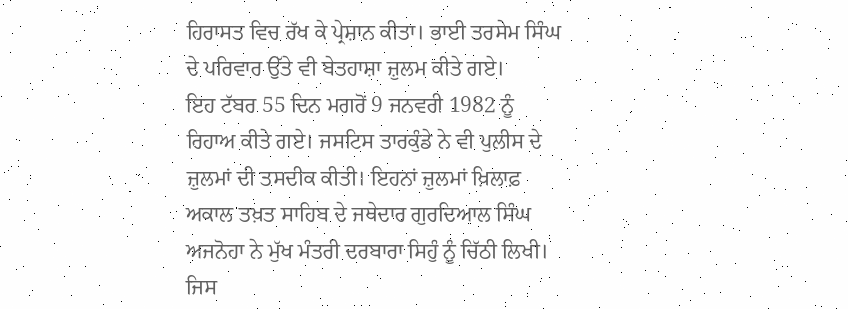ਹਿਰਾਸਤ ਵਿਚ ਰੱਖ ਕੇ ਪ੍ਰੇਸ਼ਾਨ ਕੀਤਾ। ਭਾਈ ਤਰਸੇਮ ਸਿੰਘ ਦੇ ਪਰਿਵਾਰ ਉੱਤੇ ਵੀ ਬੇਤਹਾਸ਼ਾ ਜ਼ੁਲਮ ਕੀਤੇ ਗਏ।
ਇਹ ਟੱਬਰ 55 ਦਿਨ ਮਗਰੋਂ 9 ਜਨਵਰੀ 1982 ਨੂੰ ਰਿਹਾਅ ਕੀਤੇ ਗਏ। ਜਸਟਿਸ ਤਾਰਕੁੰਡੇ ਨੇ ਵੀ ਪੁਲੀਸ ਦੇ ਜ਼ੁਲਮਾਂ ਦੀ ਤਸਦੀਕ ਕੀਤੀ। ਇਹਨਾਂ ਜ਼ੁਲਮਾਂ ਖ਼ਿਲਾਫ਼ ਅਕਾਲ ਤਖ਼ਤ ਸਾਹਿਬ ਦੇ ਜਥੇਦਾਰ ਗੁਰਦਿਆਲ ਸਿੰਘ ਅਜਨੋਹਾ ਨੇ ਮੁੱਖ ਮੰਤਰੀ ਦਰਬਾਰਾ ਸਿਹੁੰ ਨੂੰ ਚਿੱਠੀ ਲਿਖੀ। ਜਿਸ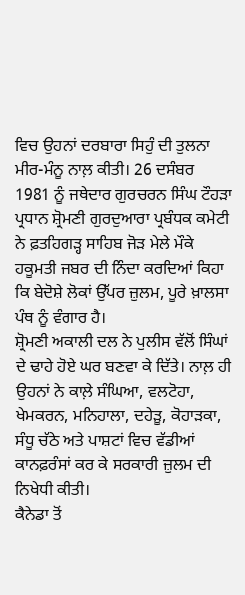ਵਿਚ ਉਹਨਾਂ ਦਰਬਾਰਾ ਸਿਹੁੰ ਦੀ ਤੁਲਨਾ ਮੀਰ-ਮੰਨੂ ਨਾਲ਼ ਕੀਤੀ। 26 ਦਸੰਬਰ 1981 ਨੂੰ ਜਥੇਦਾਰ ਗੁਰਚਰਨ ਸਿੰਘ ਟੌਹੜਾ ਪ੍ਰਧਾਨ ਸ਼੍ਰੋਮਣੀ ਗੁਰਦੁਆਰਾ ਪ੍ਰਬੰਧਕ ਕਮੇਟੀ ਨੇ ਫ਼ਤਹਿਗੜ੍ਹ ਸਾਹਿਬ ਜੋੜ ਮੇਲੇ ਮੌਕੇ ਹਕੂਮਤੀ ਜਬਰ ਦੀ ਨਿੰਦਾ ਕਰਦਿਆਂ ਕਿਹਾ ਕਿ ਬੇਦੋਸ਼ੇ ਲੋਕਾਂ ਉੱਪਰ ਜ਼ੁਲਮ, ਪੂਰੇ ਖ਼ਾਲਸਾ ਪੰਥ ਨੂੰ ਵੰਗਾਰ ਹੈ।
ਸ਼੍ਰੋਮਣੀ ਅਕਾਲੀ ਦਲ ਨੇ ਪੁਲੀਸ ਵੱਲੋਂ ਸਿੰਘਾਂ ਦੇ ਢਾਹੇ ਹੋਏ ਘਰ ਬਣਵਾ ਕੇ ਦਿੱਤੇ। ਨਾਲ਼ ਹੀ ਉਹਨਾਂ ਨੇ ਕਾਲ਼ੇ ਸੰਘਿਆ, ਵਲਟੋਹਾ, ਖੇਮਕਰਨ, ਮਨਿਹਾਲਾ, ਦਹੇੜੂ, ਕੋਹਾੜਕਾ, ਸੰਧੂ ਚੱਠੇ ਅਤੇ ਪਾਸ਼ਟਾਂ ਵਿਚ ਵੱਡੀਆਂ ਕਾਨਫ਼ਰੰਸਾਂ ਕਰ ਕੇ ਸਰਕਾਰੀ ਜ਼ੁਲਮ ਦੀ ਨਿਖੇਧੀ ਕੀਤੀ।
ਕੈਨੇਡਾ ਤੋਂ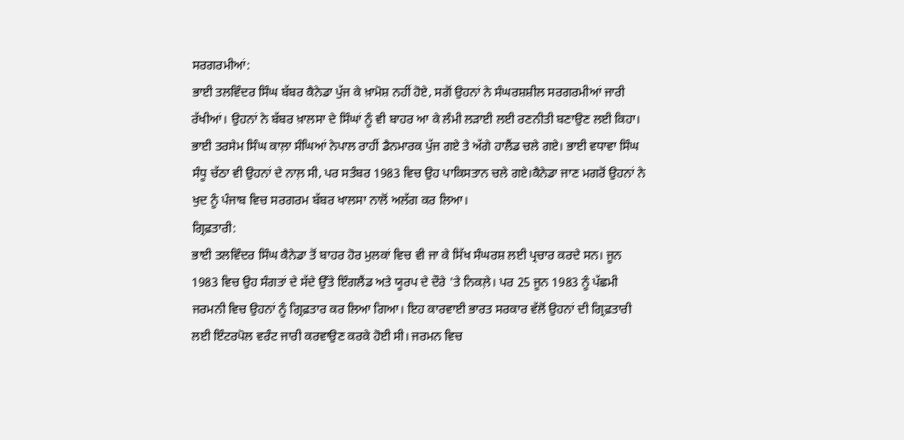ਸਰਗਰਮੀਆਂ:
ਭਾਈ ਤਲਵਿੰਦਰ ਸਿੰਘ ਬੱਬਰ ਕੈਨੇਡਾ ਪੁੱਜ ਕੇ ਖ਼ਾਮੋਸ਼ ਨਹੀਂ ਹੋਏ, ਸਗੋਂ ਉਹਨਾਂ ਨੇ ਸੰਘਰਸ਼ਸ਼ੀਲ ਸਰਗਰਮੀਆਂ ਜਾਰੀ ਰੱਖੀਆਂ। ਉਹਨਾਂ ਨੇ ਬੱਬਰ ਖ਼ਾਲਸਾ ਦੇ ਸਿੰਘਾਂ ਨੂੰ ਵੀ ਬਾਹਰ ਆ ਕੇ ਲੰਮੀ ਲੜਾਈ ਲਈ ਰਣਨੀਤੀ ਬਣਾਉਣ ਲਈ ਕਿਹਾ। ਭਾਈ ਤਰਸੇਮ ਸਿੰਘ ਕਾਲ਼ਾ ਸੰਘਿਆਂ ਨੇਪਾਲ ਰਾਹੀਂ ਡੈਨਮਾਰਕ ਪੁੱਜ ਗਏ ਤੇ ਅੱਗੇ ਹਾਲੈਂਡ ਚਲੇ ਗਏ। ਭਾਈ ਵਧਾਵਾ ਸਿੰਘ ਸੰਧੂ ਚੱਠਾ ਵੀ ਉਹਨਾਂ ਦੇ ਨਾਲ਼ ਸੀ, ਪਰ ਸਤੰਬਰ 1983 ਵਿਚ ਉਹ ਪਾਕਿਸਤਾਨ ਚਲੇ ਗਏ।ਕੈਨੇਡਾ ਜਾਣ ਮਗਰੋਂ ਉਹਨਾਂ ਨੇ ਖੁਦ ਨੂੰ ਪੰਜਾਬ ਵਿਚ ਸਰਗਰਮ ਬੱਬਰ ਖਾਲਸਾ ਨਾਲੋਂ ਅਲੱਗ ਕਰ ਲਿਆ।
ਗ੍ਰਿਫ਼ਤਾਰੀ:
ਭਾਈ ਤਲਵਿੰਦਰ ਸਿੰਘ ਕੈਨੇਡਾ ਤੋਂ ਬਾਹਰ ਹੋਰ ਮੁਲਕਾਂ ਵਿਚ ਵੀ ਜਾ ਕੇ ਸਿੱਖ ਸੰਘਰਸ਼ ਲਈ ਪ੍ਰਚਾਰ ਕਰਦੇ ਸਨ। ਜੂਨ 1983 ਵਿਚ ਉਹ ਸੰਗਤਾਂ ਦੇ ਸੱਦੇ ਉੱਤੇ ਇੰਗਲੈਂਡ ਅਤੇ ਯੂਰਪ ਦੇ ਦੌਰੇ 'ਤੇ ਨਿਕਲ਼ੇ। ਪਰ 25 ਜੂਨ 1983 ਨੂੰ ਪੱਛਮੀ ਜਰਮਨੀ ਵਿਚ ਉਹਨਾਂ ਨੂੰ ਗ੍ਰਿਫ਼ਤਾਰ ਕਰ ਲਿਆ ਗਿਆ। ਇਹ ਕਾਰਵਾਈ ਭਾਰਤ ਸਰਕਾਰ ਵੱਲੋਂ ਉਹਨਾਂ ਦੀ ਗ੍ਰਿਫ਼ਤਾਰੀ ਲਈ ਇੰਟਰਪੋਲ ਵਰੰਟ ਜਾਰੀ ਕਰਵਾਉਣ ਕਰਕੇ ਹੋਈ ਸੀ। ਜਰਮਨ ਵਿਚ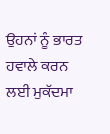ਉਹਨਾਂ ਨੂੰ ਭਾਰਤ ਹਵਾਲੇ ਕਰਨ ਲਈ ਮੁਕੱਦਮਾ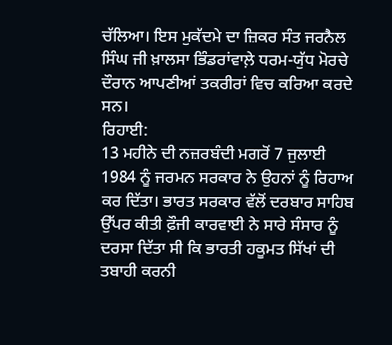ਚੱਲਿਆ। ਇਸ ਮੁਕੱਦਮੇ ਦਾ ਜ਼ਿਕਰ ਸੰਤ ਜਰਨੈਲ ਸਿੰਘ ਜੀ ਖ਼ਾਲਸਾ ਭਿੰਡਰਾਂਵਾਲ਼ੇ ਧਰਮ-ਯੁੱਧ ਮੋਰਚੇ ਦੌਰਾਨ ਆਪਣੀਆਂ ਤਕਰੀਰਾਂ ਵਿਚ ਕਰਿਆ ਕਰਦੇ ਸਨ।
ਰਿਹਾਈ:
13 ਮਹੀਨੇ ਦੀ ਨਜ਼ਰਬੰਦੀ ਮਗਰੋਂ 7 ਜੁਲਾਈ 1984 ਨੂੰ ਜਰਮਨ ਸਰਕਾਰ ਨੇ ਉਹਨਾਂ ਨੂੰ ਰਿਹਾਅ ਕਰ ਦਿੱਤਾ। ਭਾਰਤ ਸਰਕਾਰ ਵੱਲੋਂ ਦਰਬਾਰ ਸਾਹਿਬ ਉੱਪਰ ਕੀਤੀ ਫ਼ੌਜੀ ਕਾਰਵਾਈ ਨੇ ਸਾਰੇ ਸੰਸਾਰ ਨੂੰ ਦਰਸਾ ਦਿੱਤਾ ਸੀ ਕਿ ਭਾਰਤੀ ਹਕੂਮਤ ਸਿੱਖਾਂ ਦੀ ਤਬਾਹੀ ਕਰਨੀ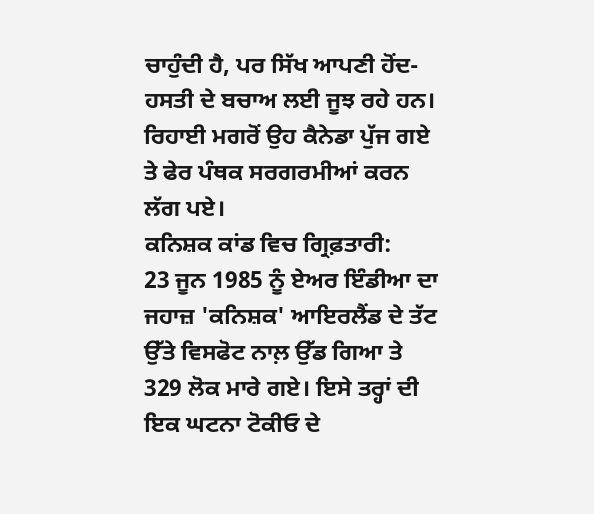ਚਾਹੁੰਦੀ ਹੈ, ਪਰ ਸਿੱਖ ਆਪਣੀ ਹੋਂਦ-ਹਸਤੀ ਦੇ ਬਚਾਅ ਲਈ ਜੂਝ ਰਹੇ ਹਨ। ਰਿਹਾਈ ਮਗਰੋਂ ਉਹ ਕੈਨੇਡਾ ਪੁੱਜ ਗਏ ਤੇ ਫੇਰ ਪੰਥਕ ਸਰਗਰਮੀਆਂ ਕਰਨ ਲੱਗ ਪਏ।
ਕਨਿਸ਼ਕ ਕਾਂਡ ਵਿਚ ਗ੍ਰਿਫ਼ਤਾਰੀ:
23 ਜੂਨ 1985 ਨੂੰ ਏਅਰ ਇੰਡੀਆ ਦਾ ਜਹਾਜ਼ 'ਕਨਿਸ਼ਕ' ਆਇਰਲੈਂਡ ਦੇ ਤੱਟ ਉੱਤੇ ਵਿਸਫੋਟ ਨਾਲ਼ ਉੱਡ ਗਿਆ ਤੇ 329 ਲੋਕ ਮਾਰੇ ਗਏ। ਇਸੇ ਤਰ੍ਹਾਂ ਦੀ ਇਕ ਘਟਨਾ ਟੋਕੀਓ ਦੇ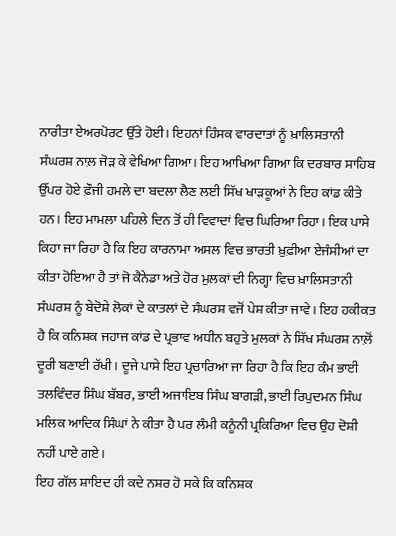ਨਾਰੀਤਾ ਏਅਰਪੋਰਟ ਉੱਤੇ ਹੋਈ। ਇਹਨਾਂ ਹਿੰਸਕ ਵਾਰਦਾਤਾਂ ਨੂੰ ਖ਼ਾਲਿਸਤਾਨੀ ਸੰਘਰਸ਼ ਨਾਲ਼ ਜੋੜ ਕੇ ਵੇਖਿਆ ਗਿਆ। ਇਹ ਆਖਿਆ ਗਿਆ ਕਿ ਦਰਬਾਰ ਸਾਹਿਬ ਉੱਪਰ ਹੋਏ ਫ਼ੌਜੀ ਹਮਲੇ ਦਾ ਬਦਲਾ ਲੈਣ ਲਈ ਸਿੱਖ ਖਾੜਕੂਆਂ ਨੇ ਇਹ ਕਾਂਡ ਕੀਤੇ ਹਨ। ਇਹ ਮਾਮਲਾ ਪਹਿਲੇ ਦਿਨ ਤੋਂ ਹੀ ਵਿਵਾਦਾਂ ਵਿਚ ਘਿਰਿਆ ਰਿਹਾ। ਇਕ ਪਾਸੇ ਕਿਹਾ ਜਾ ਰਿਹਾ ਹੈ ਕਿ ਇਹ ਕਾਰਨਾਮਾ ਅਸਲ ਵਿਚ ਭਾਰਤੀ ਖ਼ੁਫ਼ੀਆ ਏਜੰਸੀਆਂ ਦਾ ਕੀਤਾ ਹੋਇਆ ਹੈ ਤਾਂ ਜੋ ਕੈਨੇਡਾ ਅਤੇ ਹੋਰ ਮੁਲਕਾਂ ਦੀ ਨਿਗ੍ਹਾ ਵਿਚ ਖ਼ਾਲਿਸਤਾਨੀ ਸੰਘਰਸ਼ ਨੂੰ ਬੇਦੋਸ਼ੇ ਲੋਕਾਂ ਦੇ ਕਾਤਲਾਂ ਦੇ ਸੰਘਰਸ਼ ਵਜੋਂ ਪੇਸ਼ ਕੀਤਾ ਜਾਵੇ। ਇਹ ਹਕੀਕਤ ਹੈ ਕਿ ਕਨਿਸ਼ਕ ਜਹਾਜ ਕਾਂਡ ਦੇ ਪ੍ਰਭਾਵ ਅਧੀਨ ਬਹੁਤੇ ਮੁਲਕਾਂ ਨੇ ਸਿੱਖ ਸੰਘਰਸ਼ ਨਾਲ਼ੋਂ ਦੂਰੀ ਬਣਾਈ ਰੱਖੀ। ਦੂਜੇ ਪਾਸੇ ਇਹ ਪ੍ਰਚਾਰਿਆ ਜਾ ਰਿਹਾ ਹੈ ਕਿ ਇਹ ਕੰਮ ਭਾਈ ਤਲਵਿੰਦਰ ਸਿੰਘ ਬੱਬਰ, ਭਾਈ ਅਜਾਇਬ ਸਿੰਘ ਬਾਗੜੀ, ਭਾਈ ਰਿਪੁਦਮਨ ਸਿੰਘ ਮਲਿਕ ਆਦਿਕ ਸਿੰਘਾਂ ਨੇ ਕੀਤਾ ਹੈ ਪਰ ਲੰਮੀ ਕਨੂੰਨੀ ਪ੍ਰਕਿਰਿਆ ਵਿਚ ਉਹ ਦੋਸ਼ੀ ਨਹੀਂ ਪਾਏ ਗਏ।
ਇਹ ਗੱਲ ਸ਼ਾਇਦ ਹੀ ਕਦੇ ਨਸ਼ਰ ਹੋ ਸਕੇ ਕਿ ਕਨਿਸ਼ਕ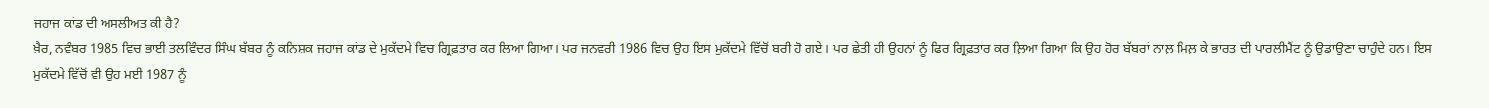ਜਹਾਜ ਕਾਂਡ ਦੀ ਅਸਲੀਅਤ ਕੀ ਹੈ?
ਖ਼ੈਰ, ਨਵੰਬਰ 1985 ਵਿਚ ਭਾਈ ਤਲਵਿੰਦਰ ਸਿੰਘ ਬੱਬਰ ਨੂੰ ਕਨਿਸ਼ਕ ਜਹਾਜ ਕਾਂਡ ਦੇ ਮੁਕੱਦਮੇ ਵਿਚ ਗ੍ਰਿਫ਼ਤਾਰ ਕਰ ਲਿਆ ਗਿਆ। ਪਰ ਜਨਵਰੀ 1986 ਵਿਚ ਉਹ ਇਸ ਮੁਕੱਦਮੇ ਵਿੱਚੋਂ ਬਰੀ ਹੋ ਗਏ। ਪਰ ਛੇਤੀ ਹੀ ਉਹਨਾਂ ਨੂੰ ਫਿਰ ਗ੍ਰਿਫ਼ਤਾਰ ਕਰ ਲ਼ਿਆ ਗਿਆ ਕਿ ਉਹ ਹੋਰ ਬੱਬਰਾਂ ਨਾਲ਼ ਮਿਲ਼ ਕੇ ਭਾਰਤ ਦੀ ਪਾਰਲੀਮੈਂਟ ਨੂੰ ਉਡਾਉਣਾ ਚਾਹੁੰਦੇ ਹਨ। ਇਸ ਮੁਕੱਦਮੇ ਵਿੱਚੋਂ ਵੀ ਉਹ ਮਈ 1987 ਨੂੰ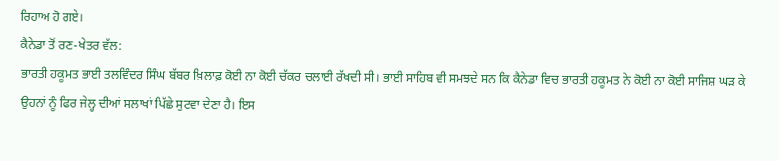ਰਿਹਾਅ ਹੋ ਗਏ।
ਕੈਨੇਡਾ ਤੋਂ ਰਣ-ਖੇਤਰ ਵੱਲ:
ਭਾਰਤੀ ਹਕੂਮਤ ਭਾਈ ਤਲਵਿੰਦਰ ਸਿੰਘ ਬੱਬਰ ਖ਼ਿਲਾਫ਼ ਕੋਈ ਨਾ ਕੋਈ ਚੱਕਰ ਚਲਾਈ ਰੱਖਦੀ ਸੀ। ਭਾਈ ਸਾਹਿਬ ਵੀ ਸਮਝਦੇ ਸਨ ਕਿ ਕੈਨੇਡਾ ਵਿਚ ਭਾਰਤੀ ਹਕੂਮਤ ਨੇ ਕੋਈ ਨਾ ਕੋਈ ਸਾਜਿਸ਼ ਘੜ ਕੇ ਉਹਨਾਂ ਨੂੰ ਫਿਰ ਜੇਲ੍ਹ ਦੀਆਂ ਸਲਾਖਾਂ ਪਿੱਛੇ ਸੁਟਵਾ ਦੇਣਾ ਹੈ। ਇਸ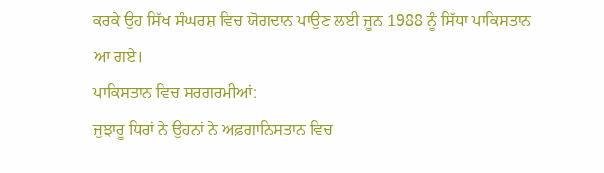ਕਰਕੇ ਉਹ ਸਿੱਖ ਸੰਘਰਸ਼ ਵਿਚ ਯੋਗਦਾਨ ਪਾਉਣ ਲਈ ਜੂਨ 1988 ਨੂੰ ਸਿੱਧਾ ਪਾਕਿਸਤਾਨ ਆ ਗਏ।
ਪਾਕਿਸਤਾਨ ਵਿਚ ਸਰਗਰਮੀਆਂ:
ਜੁਝਾਰੂ ਧਿਰਾਂ ਨੇ ਉਹਨਾਂ ਨੇ ਅਫ਼ਗਾਨਿਸਤਾਨ ਵਿਚ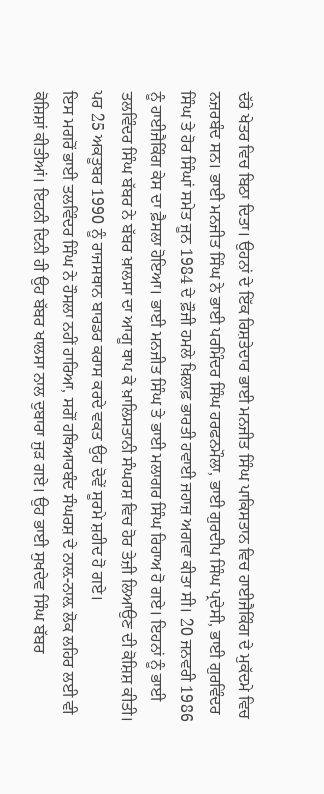ਦੱਰੇ ਖੇਤਰ ਵਿਚ ਬਿਠਾ ਦਿਤਾ। ਉਹਨਾਂ ਦੇ ਇੱਕ ਰਿਸ਼ਤੇਦਾਰ ਭਾਈ ਮਨਜੀਤ ਸਿੰਘ ਪਾਕਿਸਤਾਨ ਵਿਚ ਹਾਈਜੈਕਿੰਗ ਦੇ ਮੁਕੱਦਮੇ ਵਿਚ ਨਜ਼ਰਬੰਦ ਸਨ। ਭਾਈ ਮਨਜੀਤ ਸਿੰਘ ਨੇ ਭਾਈ ਪਰਮਿੰਦਰ ਸਿੰਘ ਹਰਫਨਮੌਲਾ, ਭਾਈ ਗੁਰਦੀਪ ਸਿੰਘ ਪ੍ਰਦੇਸੀ, ਭਾਈ ਗੁਰਵਿੰਦਰ ਸਿੰਘ ਤੇ ਹੋਰ ਸਿੰਘਾਂ ਸਮੇਤ ਜੂਨ 1984 ਦੇ ਫ਼ੌਜੀ ਹਮਲੇ ਖ਼ਿਲਾਫ਼ ਭਾਰਤੀ ਹਵਾਈ ਜਹਾਜ਼ ਅਗਵਾ ਕੀਤਾ ਸੀ। 20 ਜਨਵਰੀ 1986 ਨੂੰ ਹਾਈਜੈਕਿੰਗ ਕੇਸ ਦਾ ਫ਼ੈਸਲਾ ਹੋਇਆ। ਭਾਈ ਮਨਜੀਤ ਸਿੰਘ ਤੇ ਭਾਈ ਮਲਾਗਰ ਸਿੰਘ ਰਿਹਾਅ ਹੋ ਗਏ। ਇਹਨਾਂ ਨੂੰ ਭਾਈ ਤਲਵਿੰਦਰ ਸਿੰਘ ਬੱਬਰ ਨੇ ਬੱਬਰ ਖ਼ਾਲਸਾ ਦਾ ਆਗੂ ਥਾਪ ਕੇ ਖ਼ਾਲਿਸਤਾਨੀ ਸੰਘਰਸ਼ ਵਿਚ ਹੋਰ ਤੇਜ਼ੀ ਲਿਆਉਣ ਦੀ ਕੋਸ਼ਿਸ਼ ਕੀਤੀ। ਪਰ 25 ਅਕਤੂਬਰ 1990 ਨੂੰ ਰਾਜਸਥਾਨ ਬਾਰਡਰ ਕਰਾਸ ਕਰਦੇ ਵਕਤ ਉਹ ਦੋਵੇਂ ਸੂਰਮੇ ਸ਼ਹੀਦ ਹੋ ਗਏ।
ਇਸ ਮਗਰੋਂ ਭਾਈ ਤਲਵਿੰਦਰ ਸਿੰਘ ਨੇ ਹੌਸਲਾ ਨਹੀਂ ਹਾਰਿਆ, ਸਗੋਂ ਹਥਿਆਰਬੰਦ ਸੰਘਰਸ਼ ਦੇ ਨਾਲ਼-ਨਾਲ਼ ਲੋਕ ਲਹਿਰ ਲਈ ਵੀ ਕੋਸ਼ਿਸ਼ਾਂ ਕੀਤੀਆਂ। ਇਹਨੀ ਦਿਨੀ ਹੀ ਉਹ ਬੱਬਰ ਖਾਲਸਾ ਨਾਲ ਦੁਬਾਰਾ ਜੁੜ ਗਏ। ਉਹ ਭਾਈ ਸੁਖਦੇਵ ਸਿੰਘ ਬੱਬਰ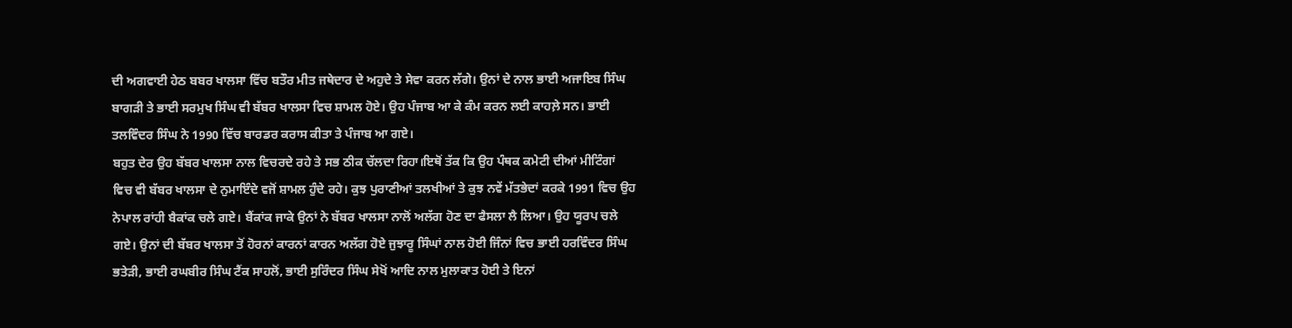ਦੀ ਅਗਵਾਈ ਹੇਠ ਬਬਰ ਖਾਲਸਾ ਵਿੱਚ ਬਤੌਰ ਮੀਤ ਜਥੇਦਾਰ ਦੇ ਅਹੁਦੇ ਤੇ ਸੇਵਾ ਕਰਨ ਲੱਗੇ। ਉਨਾਂ ਦੇ ਨਾਲ ਭਾਈ ਅਜਾਇਬ ਸਿੰਘ ਬਾਗੜੀ ਤੇ ਭਾਈ ਸਰਮੁਖ ਸਿੰਘ ਵੀ ਬੱਬਰ ਖਾਲਸਾ ਵਿਚ ਸ਼ਾਮਲ ਹੋਏ। ਉਹ ਪੰਜਾਬ ਆ ਕੇ ਕੰਮ ਕਰਨ ਲਈ ਕਾਹਲ਼ੇ ਸਨ। ਭਾਈ ਤਲਵਿੰਦਰ ਸਿੰਘ ਨੇ 1990 ਵਿੱਚ ਬਾਰਡਰ ਕਰਾਸ ਕੀਤਾ ਤੇ ਪੰਜਾਬ ਆ ਗਏ।
ਬਹੁਤ ਦੇਰ ਉਹ ਬੱਬਰ ਖਾਲਸਾ ਨਾਲ ਵਿਚਰਦੇ ਰਹੇ ਤੇ ਸਭ ਠੀਕ ਚੱਲਦਾ ਰਿਹਾ।ਇਥੋਂ ਤੱਕ ਕਿ ਉਹ ਪੰਥਕ ਕਮੇਟੀ ਦੀਆਂ ਮੀਟਿੰਗਾਂ ਵਿਚ ਵੀ ਬੱਬਰ ਖਾਲਸਾ ਦੇ ਨੁਮਾਇੰਦੇ ਵਜੋਂ ਸ਼ਾਮਲ ਹੁੰਦੇ ਰਹੇ। ਕੁਝ ਪੁਰਾਣੀਆਂ ਤਲਖੀਆਂ ਤੇ ਕੁਝ ਨਵੇਂ ਮੱਤਭੇਦਾਂ ਕਰਕੇ 1991 ਵਿਚ ਉਹ ਨੇਪਾਲ ਰਾਂਹੀ ਬੈਕਾਂਕ ਚਲੇ ਗਏ। ਬੈਂਕਾਂਕ ਜਾਕੇ ਉਨਾਂ ਨੇ ਬੱਬਰ ਖਾਲਸਾ ਨਾਲੋਂ ਅਲੱਗ ਹੋਣ ਦਾ ਫੈਸਲਾ ਲੈ ਲਿਆ। ਉਹ ਯੂਰਪ ਚਲੇ ਗਏ। ਉਨਾਂ ਦੀ ਬੱਬਰ ਖਾਲਸਾ ਤੋਂ ਹੋਰਨਾਂ ਕਾਰਨਾਂ ਕਾਰਨ ਅਲੱਗ ਹੋਏ ਜੁਝਾਰੂ ਸਿੰਘਾਂ ਨਾਲ ਹੋਈ ਜਿੰਨਾਂ ਵਿਚ ਭਾਈ ਹਰਵਿੰਦਰ ਸਿੰਘ ਭਤੇੜੀ, ਭਾਈ ਰਘਬੀਰ ਸਿੰਘ ਟੈਂਕ ਸਾਹਲੋਂ, ਭਾਈ ਸੁਰਿੰਦਰ ਸਿੰਘ ਸੇਖੋਂ ਆਦਿ ਨਾਲ ਮੁਲਾਕਾਤ ਹੋਈ ਤੇ ਇਨਾਂ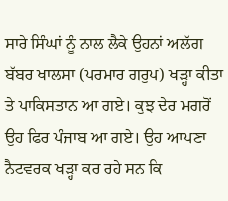ਸਾਰੇ ਸਿੰਘਾਂ ਨੂੰ ਨਾਲ ਲੈਕੇ ਉਹਨਾਂ ਅਲੱਗ ਬੱਬਰ ਖਾਲਸਾ (ਪਰਮਾਰ ਗਰੁਪ) ਖੜ੍ਹਾ ਕੀਤਾ ਤੇ ਪਾਕਿਸਤਾਨ ਆ ਗਏ। ਕੁਝ ਦੇਰ ਮਗਰੋਂ ਉਹ ਫਿਰ ਪੰਜਾਬ ਆ ਗਏ। ਉਹ ਆਪਣਾ ਨੈਟਵਰਕ ਖੜ੍ਹਾ ਕਰ ਰਹੇ ਸਨ ਕਿ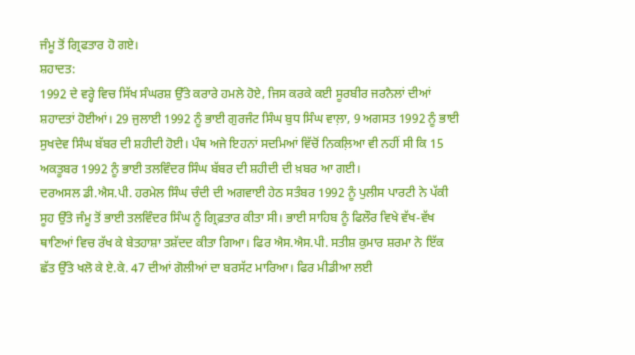ਜੰਮੂ ਤੋਂ ਗ੍ਰਿਫਤਾਰ ਹੋ ਗਏ।
ਸ਼ਹਾਦਤ:
1992 ਦੇ ਵਰ੍ਹੇ ਵਿਚ ਸਿੱਖ ਸੰਘਰਸ਼ ਉੱਤੇ ਕਰਾਰੇ ਹਮਲੇ ਹੋਏ, ਜਿਸ ਕਰਕੇ ਕਈ ਸੂਰਬੀਰ ਜਰਨੈਲਾਂ ਦੀਆਂ ਸ਼ਹਾਦਤਾਂ ਹੋਈਆਂ। 29 ਜੁਲਾਈ 1992 ਨੂੰ ਭਾਈ ਗੁਰਜੰਟ ਸਿੰਘ ਬੁਧ ਸਿੰਘ ਵਾਲ਼ਾ, 9 ਅਗਸਤ 1992 ਨੂੰ ਭਾਈ ਸੁਖਦੇਵ ਸਿੰਘ ਬੱਬਰ ਦੀ ਸ਼ਹੀਦੀ ਹੋਈ। ਪੰਥ ਅਜੇ ਇਹਨਾਂ ਸਦਮਿਆਂ ਵਿੱਚੋਂ ਨਿਕਲ਼ਿਆ ਵੀ ਨਹੀਂ ਸੀ ਕਿ 15 ਅਕਤੂਬਰ 1992 ਨੂੰ ਭਾਈ ਤਲਵਿੰਦਰ ਸਿੰਘ ਬੱਬਰ ਦੀ ਸ਼ਹੀਦੀ ਦੀ ਖ਼ਬਰ ਆ ਗਈ।
ਦਰਅਸਲ ਡੀ.ਐਸ.ਪੀ. ਹਰਮੇਲ ਸਿੰਘ ਚੰਦੀ ਦੀ ਅਗਵਾਈ ਹੇਠ ਸਤੰਬਰ 1992 ਨੂੰ ਪੁਲੀਸ ਪਾਰਟੀ ਨੇ ਪੱਕੀ ਸੂਹ ਉੱਤੇ ਜੰਮੂ ਤੋਂ ਭਾਈ ਤਲਵਿੰਦਰ ਸਿੰਘ ਨੂੰ ਗ੍ਰਿਫ਼ਤਾਰ ਕੀਤਾ ਸੀ। ਭਾਈ ਸਾਹਿਬ ਨੂੰ ਫਿਲੌਰ ਵਿਖੇ ਵੱਖ-ਵੱਖ ਥਾਣਿਆਂ ਵਿਚ ਰੱਖ ਕੇ ਬੇਤਹਾਸ਼ਾ ਤਸ਼ੱਦਦ ਕੀਤਾ ਗਿਆ। ਫਿਰ ਐਸ.ਐਸ.ਪੀ. ਸਤੀਸ਼ ਕੁਮਾਰ ਸ਼ਰਮਾ ਨੇ ਇੱਕ ਛੱਤ ਉੱਤੇ ਖਲੋ ਕੇ ਏ.ਕੇ. 47 ਦੀਆਂ ਗੋਲੀਆਂ ਦਾ ਬਰਸੱਟ ਮਾਰਿਆ। ਫਿਰ ਮੀਡੀਆ ਲਈ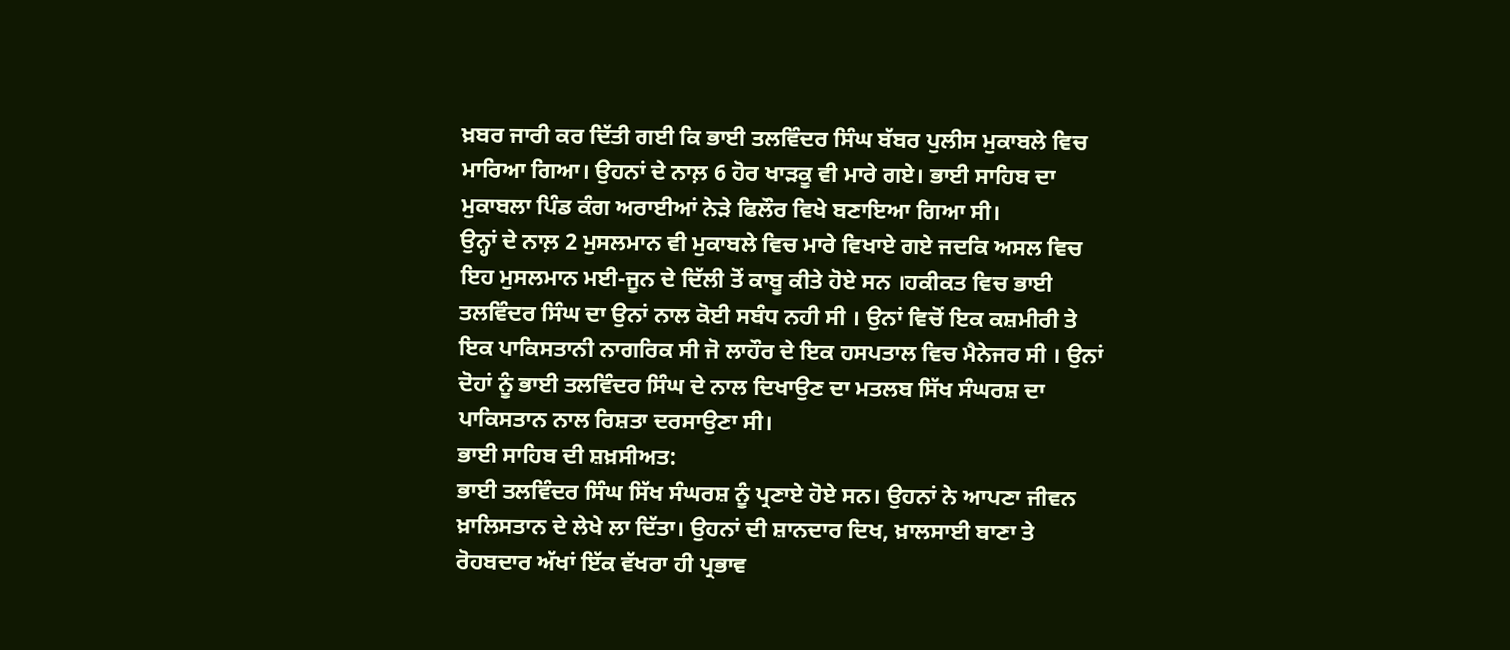ਖ਼ਬਰ ਜਾਰੀ ਕਰ ਦਿੱਤੀ ਗਈ ਕਿ ਭਾਈ ਤਲਵਿੰਦਰ ਸਿੰਘ ਬੱਬਰ ਪੁਲੀਸ ਮੁਕਾਬਲੇ ਵਿਚ ਮਾਰਿਆ ਗਿਆ। ਉਹਨਾਂ ਦੇ ਨਾਲ਼ 6 ਹੋਰ ਖਾੜਕੂ ਵੀ ਮਾਰੇ ਗਏ। ਭਾਈ ਸਾਹਿਬ ਦਾ ਮੁਕਾਬਲਾ ਪਿੰਡ ਕੰਗ ਅਰਾਈਆਂ ਨੇੜੇ ਫਿਲੌਰ ਵਿਖੇ ਬਣਾਇਆ ਗਿਆ ਸੀ।
ਉਨ੍ਹਾਂ ਦੇ ਨਾਲ਼ 2 ਮੁਸਲਮਾਨ ਵੀ ਮੁਕਾਬਲੇ ਵਿਚ ਮਾਰੇ ਵਿਖਾਏ ਗਏ ਜਦਕਿ ਅਸਲ ਵਿਚ ਇਹ ਮੁਸਲਮਾਨ ਮਈ-ਜੂਨ ਦੇ ਦਿੱਲੀ ਤੋਂ ਕਾਬੂ ਕੀਤੇ ਹੋਏ ਸਨ ।ਹਕੀਕਤ ਵਿਚ ਭਾਈ ਤਲਵਿੰਦਰ ਸਿੰਘ ਦਾ ਉਨਾਂ ਨਾਲ ਕੋਈ ਸਬੰਧ ਨਹੀ ਸੀ । ਉਨਾਂ ਵਿਚੋਂ ਇਕ ਕਸ਼ਮੀਰੀ ਤੇ ਇਕ ਪਾਕਿਸਤਾਨੀ ਨਾਗਰਿਕ ਸੀ ਜੋ ਲਾਹੌਰ ਦੇ ਇਕ ਹਸਪਤਾਲ ਵਿਚ ਮੈਨੇਜਰ ਸੀ । ਉਨਾਂ ਦੋਹਾਂ ਨੂੰ ਭਾਈ ਤਲਵਿੰਦਰ ਸਿੰਘ ਦੇ ਨਾਲ ਦਿਖਾਉਣ ਦਾ ਮਤਲਬ ਸਿੱਖ ਸੰਘਰਸ਼ ਦਾ ਪਾਕਿਸਤਾਨ ਨਾਲ ਰਿਸ਼ਤਾ ਦਰਸਾਉਣਾ ਸੀ।
ਭਾਈ ਸਾਹਿਬ ਦੀ ਸ਼ਖ਼ਸੀਅਤ:
ਭਾਈ ਤਲਵਿੰਦਰ ਸਿੰਘ ਸਿੱਖ ਸੰਘਰਸ਼ ਨੂੰ ਪ੍ਰਣਾਏ ਹੋਏ ਸਨ। ਉਹਨਾਂ ਨੇ ਆਪਣਾ ਜੀਵਨ ਖ਼ਾਲਿਸਤਾਨ ਦੇ ਲੇਖੇ ਲਾ ਦਿੱਤਾ। ਉਹਨਾਂ ਦੀ ਸ਼ਾਨਦਾਰ ਦਿਖ, ਖ਼ਾਲਸਾਈ ਬਾਣਾ ਤੇ ਰੋਹਬਦਾਰ ਅੱਖਾਂ ਇੱਕ ਵੱਖਰਾ ਹੀ ਪ੍ਰਭਾਵ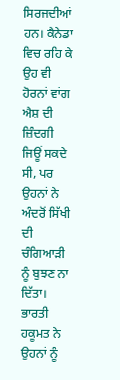ਸਿਰਜਦੀਆਂ ਹਨ। ਕੈਨੇਡਾ ਵਿਚ ਰਹਿ ਕੇ ਉਹ ਵੀ ਹੋਰਨਾਂ ਵਾਂਗ ਐਸ਼ ਦੀ ਜ਼ਿੰਦਗੀ ਜਿਊਂ ਸਕਦੇ ਸੀ, ਪਰ ਉਹਨਾਂ ਨੇ ਅੰਦਰੋਂ ਸਿੱਖੀ ਦੀ ਚੰਗਿਆੜੀ ਨੂੰ ਬੁਝਣ ਨਾ ਦਿੱਤਾ। ਭਾਰਤੀ ਹਕੂਮਤ ਨੇ ਉਹਨਾਂ ਨੂੰ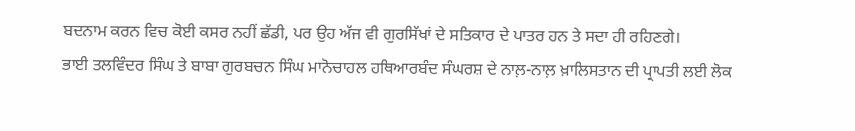ਬਦਨਾਮ ਕਰਨ ਵਿਚ ਕੋਈ ਕਸਰ ਨਹੀਂ ਛੱਡੀ, ਪਰ ਉਹ ਅੱਜ ਵੀ ਗੁਰਸਿੱਖਾਂ ਦੇ ਸਤਿਕਾਰ ਦੇ ਪਾਤਰ ਹਨ ਤੇ ਸਦਾ ਹੀ ਰਹਿਣਗੇ।
ਭਾਈ ਤਲਵਿੰਦਰ ਸਿੰਘ ਤੇ ਬਾਬਾ ਗੁਰਬਚਨ ਸਿੰਘ ਮਾਨੋਚਾਹਲ ਹਥਿਆਰਬੰਦ ਸੰਘਰਸ਼ ਦੇ ਨਾਲ਼-ਨਾਲ਼ ਖ਼ਾਲਿਸਤਾਨ ਦੀ ਪ੍ਰਾਪਤੀ ਲਈ ਲੋਕ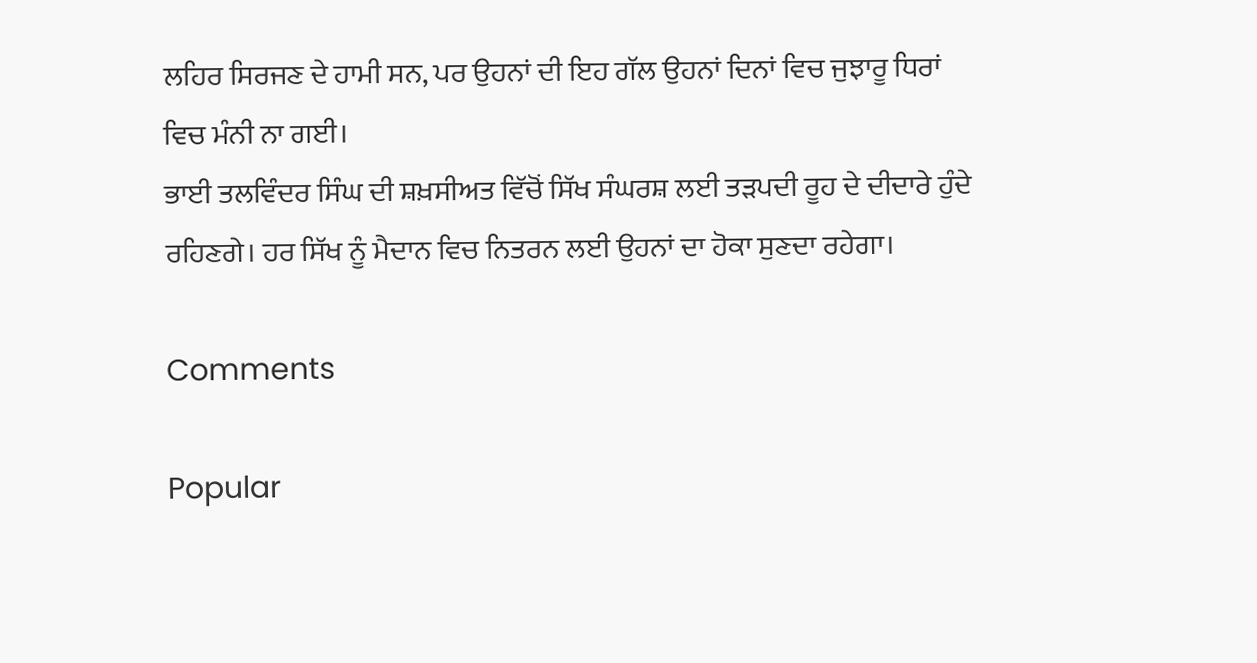ਲਹਿਰ ਸਿਰਜਣ ਦੇ ਹਾਮੀ ਸਨ, ਪਰ ਉਹਨਾਂ ਦੀ ਇਹ ਗੱਲ ਉਹਨਾਂ ਦਿਨਾਂ ਵਿਚ ਜੁਝਾਰੂ ਧਿਰਾਂ ਵਿਚ ਮੰਨੀ ਨਾ ਗਈ।
ਭਾਈ ਤਲਵਿੰਦਰ ਸਿੰਘ ਦੀ ਸ਼ਖ਼ਸੀਅਤ ਵਿੱਚੋਂ ਸਿੱਖ ਸੰਘਰਸ਼ ਲਈ ਤੜਪਦੀ ਰੂਹ ਦੇ ਦੀਦਾਰੇ ਹੁੰਦੇ ਰਹਿਣਗੇ। ਹਰ ਸਿੱਖ ਨੂੰ ਮੈਦਾਨ ਵਿਚ ਨਿਤਰਨ ਲਈ ਉਹਨਾਂ ਦਾ ਹੋਕਾ ਸੁਣਦਾ ਰਹੇਗਾ।

Comments

Popular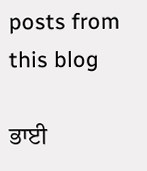posts from this blog

ਭਾਈ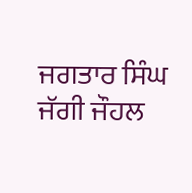ਜਗਤਾਰ ਸਿੰਘ ਜੱਗੀ ਜੌਹਲ